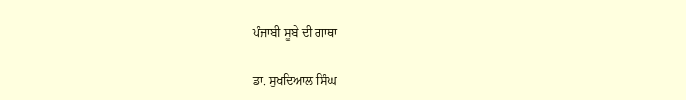ਪੰਜਾਬੀ ਸੂਬੇ ਦੀ ਗਾਥਾ

ਡਾ. ਸੁਖਦਿਆਲ ਸਿੰਘ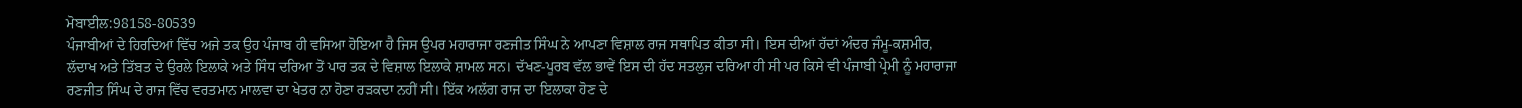ਮੋਬਾਈਲ:98158-80539
ਪੰਜਾਬੀਆਂ ਦੇ ਹਿਰਦਿਆਂ ਵਿੱਚ ਅਜੇ ਤਕ ਉਹ ਪੰਜਾਬ ਹੀ ਵਸਿਆ ਹੋਇਆ ਹੈ ਜਿਸ ਉਪਰ ਮਹਾਰਾਜਾ ਰਣਜੀਤ ਸਿੰਘ ਨੇ ਆਪਣਾ ਵਿਸ਼ਾਲ ਰਾਜ ਸਥਾਪਿਤ ਕੀਤਾ ਸੀ। ਇਸ ਦੀਆਂ ਹੱਦਾਂ ਅੰਦਰ ਜੰਮੂ-ਕਸ਼ਮੀਰ, ਲੱਦਾਖ ਅਤੇ ਤਿੱਬਤ ਦੇ ਉਰਲੇ ਇਲਾਕੇ ਅਤੇ ਸਿੰਧ ਦਰਿਆ ਤੋਂ ਪਾਰ ਤਕ ਦੇ ਵਿਸ਼ਾਲ ਇਲਾਕੇ ਸ਼ਾਮਲ ਸਨ। ਦੱਖਣ-ਪੂਰਬ ਵੱਲ ਭਾਵੇਂ ਇਸ ਦੀ ਹੱਦ ਸਤਲੁਜ ਦਰਿਆ ਹੀ ਸੀ ਪਰ ਕਿਸੇ ਵੀ ਪੰਜਾਬੀ ਪ੍ਰੇਮੀ ਨੂੰ ਮਹਾਰਾਜਾ ਰਣਜੀਤ ਸਿੰਘ ਦੇ ਰਾਜ ਵਿੱਚ ਵਰਤਮਾਨ ਮਾਲਵਾ ਦਾ ਖੇਤਰ ਨਾ ਹੋਣਾ ਰੜਕਦਾ ਨਹੀਂ ਸੀ। ਇੱਕ ਅਲੱਗ ਰਾਜ ਦਾ ਇਲਾਕਾ ਹੋਣ ਦੇ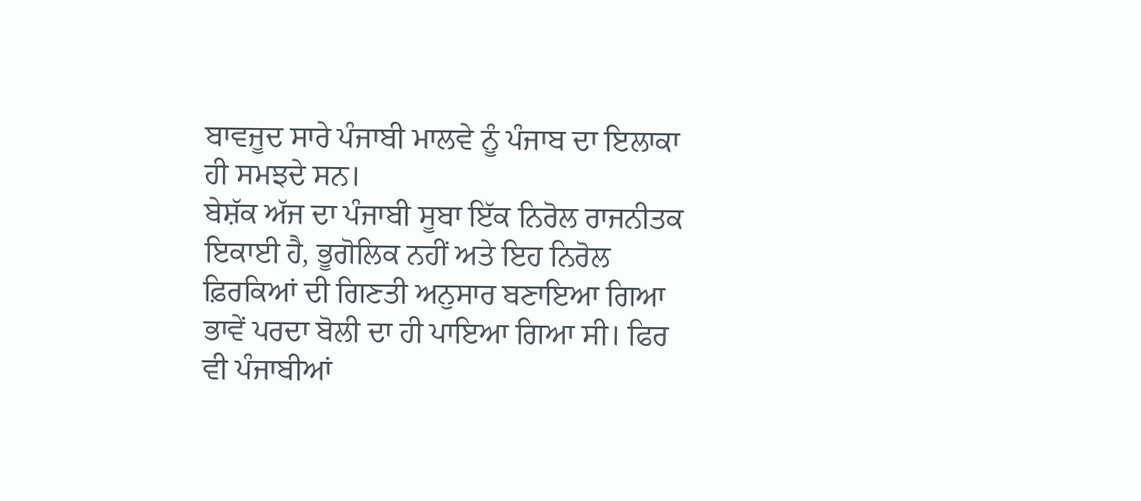ਬਾਵਜੂਦ ਸਾਰੇ ਪੰਜਾਬੀ ਮਾਲਵੇ ਨੂੰ ਪੰਜਾਬ ਦਾ ਇਲਾਕਾ ਹੀ ਸਮਝਦੇ ਸਨ।
ਬੇਸ਼ੱਕ ਅੱਜ ਦਾ ਪੰਜਾਬੀ ਸੂਬਾ ਇੱਕ ਨਿਰੋਲ ਰਾਜਨੀਤਕ ਇਕਾਈ ਹੈ, ਭੂਗੋਲਿਕ ਨਹੀਂ ਅਤੇ ਇਹ ਨਿਰੋਲ ਫ਼ਿਰਕਿਆਂ ਦੀ ਗਿਣਤੀ ਅਨੁਸਾਰ ਬਣਾਇਆ ਗਿਆ ਭਾਵੇਂ ਪਰਦਾ ਬੋਲੀ ਦਾ ਹੀ ਪਾਇਆ ਗਿਆ ਸੀ। ਫਿਰ ਵੀ ਪੰਜਾਬੀਆਂ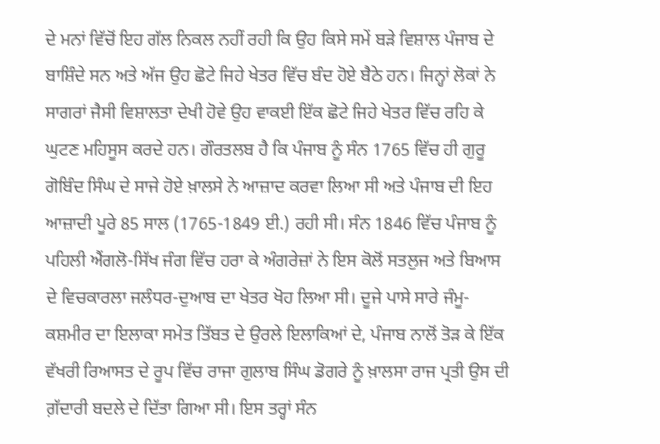ਦੇ ਮਨਾਂ ਵਿੱਚੋਂ ਇਹ ਗੱਲ ਨਿਕਲ ਨਹੀਂ ਰਹੀ ਕਿ ਉਹ ਕਿਸੇ ਸਮੇਂ ਬੜੇ ਵਿਸ਼ਾਲ ਪੰਜਾਬ ਦੇ ਬਾਸ਼ਿੰਦੇ ਸਨ ਅਤੇ ਅੱਜ ਉਹ ਛੋਟੇ ਜਿਹੇ ਖੇਤਰ ਵਿੱਚ ਬੰਦ ਹੋਏ ਬੈਠੇ ਹਨ। ਜਿਨ੍ਹਾਂ ਲੋਕਾਂ ਨੇ ਸਾਗਰਾਂ ਜੈਸੀ ਵਿਸ਼ਾਲਤਾ ਦੇਖੀ ਹੋਵੇ ਉਹ ਵਾਕਈ ਇੱਕ ਛੋਟੇ ਜਿਹੇ ਖੇਤਰ ਵਿੱਚ ਰਹਿ ਕੇ ਘੁਟਣ ਮਹਿਸੂਸ ਕਰਦੇ ਹਨ। ਗੌਰਤਲਬ ਹੈ ਕਿ ਪੰਜਾਬ ਨੂੰ ਸੰਨ 1765 ਵਿੱਚ ਹੀ ਗੁਰੂ ਗੋਬਿੰਦ ਸਿੰਘ ਦੇ ਸਾਜੇ ਹੋਏ ਖ਼ਾਲਸੇ ਨੇ ਆਜ਼ਾਦ ਕਰਵਾ ਲਿਆ ਸੀ ਅਤੇ ਪੰਜਾਬ ਦੀ ਇਹ ਆਜ਼ਾਦੀ ਪੂਰੇ 85 ਸਾਲ (1765-1849 ਈ.) ਰਹੀ ਸੀ। ਸੰਨ 1846 ਵਿੱਚ ਪੰਜਾਬ ਨੂੰ ਪਹਿਲੀ ਐਂਗਲੋ-ਸਿੱਖ ਜੰਗ ਵਿੱਚ ਹਰਾ ਕੇ ਅੰਗਰੇਜ਼ਾਂ ਨੇ ਇਸ ਕੋਲੋਂ ਸਤਲੁਜ ਅਤੇ ਬਿਆਸ ਦੇ ਵਿਚਕਾਰਲਾ ਜਲੰਧਰ-ਦੁਆਬ ਦਾ ਖੇਤਰ ਖੋਹ ਲਿਆ ਸੀ। ਦੂਜੇ ਪਾਸੇ ਸਾਰੇ ਜੰਮੂ-ਕਸ਼ਮੀਰ ਦਾ ਇਲਾਕਾ ਸਮੇਤ ਤਿੱਬਤ ਦੇ ਉਰਲੇ ਇਲਾਕਿਆਂ ਦੇ, ਪੰਜਾਬ ਨਾਲੋਂ ਤੋੜ ਕੇ ਇੱਕ ਵੱਖਰੀ ਰਿਆਸਤ ਦੇ ਰੂਪ ਵਿੱਚ ਰਾਜਾ ਗੁਲਾਬ ਸਿੰਘ ਡੋਗਰੇ ਨੂੰ ਖ਼ਾਲਸਾ ਰਾਜ ਪ੍ਰਤੀ ਉਸ ਦੀ ਗ਼ੱਦਾਰੀ ਬਦਲੇ ਦੇ ਦਿੱਤਾ ਗਿਆ ਸੀ। ਇਸ ਤਰ੍ਹਾਂ ਸੰਨ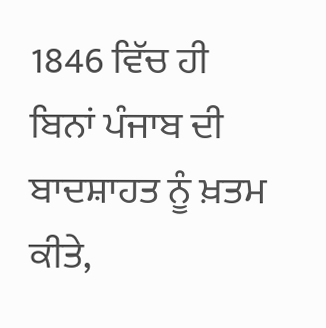1846 ਵਿੱਚ ਹੀ ਬਿਨਾਂ ਪੰਜਾਬ ਦੀ ਬਾਦਸ਼ਾਹਤ ਨੂੰ ਖ਼ਤਮ ਕੀਤੇ,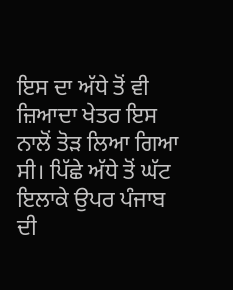ਇਸ ਦਾ ਅੱਧੇ ਤੋਂ ਵੀ ਜ਼ਿਆਦਾ ਖੇਤਰ ਇਸ ਨਾਲੋਂ ਤੋੜ ਲਿਆ ਗਿਆ ਸੀ। ਪਿੱਛੇ ਅੱਧੇ ਤੋਂ ਘੱਟ ਇਲਾਕੇ ਉਪਰ ਪੰਜਾਬ ਦੀ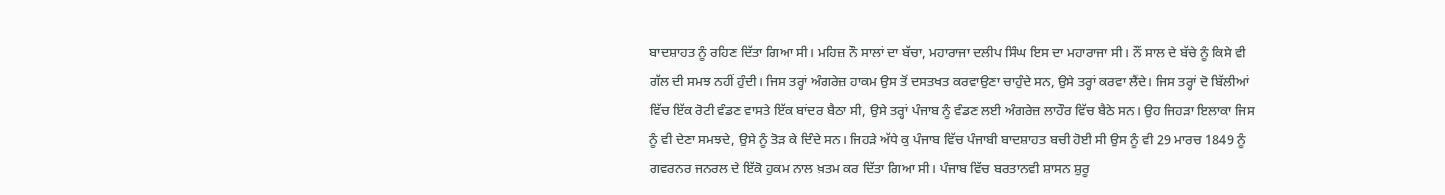ਬਾਦਸ਼ਾਹਤ ਨੂੰ ਰਹਿਣ ਦਿੱਤਾ ਗਿਆ ਸੀ। ਮਹਿਜ਼ ਨੌ ਸਾਲਾਂ ਦਾ ਬੱਚਾ, ਮਹਾਰਾਜਾ ਦਲੀਪ ਸਿੰਘ ਇਸ ਦਾ ਮਹਾਰਾਜਾ ਸੀ। ਨੌਂ ਸਾਲ ਦੇ ਬੱਚੇ ਨੂੰ ਕਿਸੇ ਵੀ ਗੱਲ ਦੀ ਸਮਝ ਨਹੀਂ ਹੁੰਦੀ। ਜਿਸ ਤਰ੍ਹਾਂ ਅੰਗਰੇਜ਼ ਹਾਕਮ ਉਸ ਤੋਂ ਦਸਤਖਤ ਕਰਵਾਉਣਾ ਚਾਹੁੰਦੇ ਸਨ, ਉਸੇ ਤਰ੍ਹਾਂ ਕਰਵਾ ਲੈਂਦੇ। ਜਿਸ ਤਰ੍ਹਾਂ ਦੋ ਬਿੱਲੀਆਂ ਵਿੱਚ ਇੱਕ ਰੋਟੀ ਵੰਡਣ ਵਾਸਤੇ ਇੱਕ ਬਾਂਦਰ ਬੈਠਾ ਸੀ, ਉਸੇ ਤਰ੍ਹਾਂ ਪੰਜਾਬ ਨੂੰ ਵੰਡਣ ਲਈ ਅੰਗਰੇਜ਼ ਲਾਹੌਰ ਵਿੱਚ ਬੈਠੇ ਸਨ। ਉਹ ਜਿਹੜਾ ਇਲਾਕਾ ਜਿਸ ਨੂੰ ਵੀ ਦੇਣਾ ਸਮਝਦੇ, ਉਸੇ ਨੂੰ ਤੋੜ ਕੇ ਦਿੰਦੇ ਸਨ। ਜਿਹੜੇ ਅੱਧੇ ਕੁ ਪੰਜਾਬ ਵਿੱਚ ਪੰਜਾਬੀ ਬਾਦਸ਼ਾਹਤ ਬਚੀ ਹੋਈ ਸੀ ਉਸ ਨੂੰ ਵੀ 29 ਮਾਰਚ 1849 ਨੂੰ ਗਵਰਨਰ ਜਨਰਲ ਦੇ ਇੱਕੋ ਹੁਕਮ ਨਾਲ ਖ਼ਤਮ ਕਰ ਦਿੱਤਾ ਗਿਆ ਸੀ। ਪੰਜਾਬ ਵਿੱਚ ਬਰਤਾਨਵੀ ਸ਼ਾਸਨ ਸ਼ੁਰੂ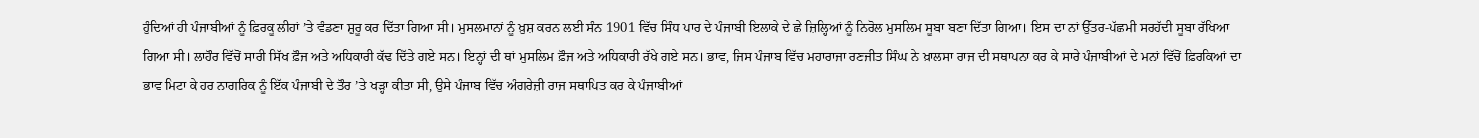ਹੁੰਦਿਆਂ ਹੀ ਪੰਜਾਬੀਆਂ ਨੂੰ ਫ਼ਿਰਕੂ ਲੀਹਾਂ ’ਤੇ ਵੰਡਣਾ ਸ਼ੁਰੂ ਕਰ ਦਿੱਤਾ ਗਿਆ ਸੀ। ਮੁਸਲਮਾਨਾਂ ਨੂੰ ਖ਼ੁਸ਼ ਕਰਨ ਲਈ ਸੰਨ 1901 ਵਿੱਚ ਸਿੰਧ ਪਾਰ ਦੇ ਪੰਜਾਬੀ ਇਲਾਕੇ ਦੇ ਛੇ ਜ਼ਿਲ੍ਹਿਆਂ ਨੂੰ ਨਿਰੋਲ ਮੁਸਲਿਮ ਸੂਬਾ ਬਣਾ ਦਿੱਤਾ ਗਿਆ। ਇਸ ਦਾ ਨਾਂ ਉੱਤਰ-ਪੱਛਮੀ ਸਰਹੱਦੀ ਸੂਬਾ ਰੱਖਿਆ ਗਿਆ ਸੀ। ਲਾਹੌਰ ਵਿੱਚੋਂ ਸਾਰੀ ਸਿੱਖ ਫ਼ੌਜ ਅਤੇ ਅਧਿਕਾਰੀ ਕੱਢ ਦਿੱਤੇ ਗਏ ਸਨ। ਇਨ੍ਹਾਂ ਦੀ ਥਾਂ ਮੁਸਲਿਮ ਫ਼ੌਜ ਅਤੇ ਅਧਿਕਾਰੀ ਰੱਖੇ ਗਏ ਸਨ। ਭਾਵ, ਜਿਸ ਪੰਜਾਬ ਵਿੱਚ ਮਹਾਰਾਜਾ ਰਣਜੀਤ ਸਿੰਘ ਨੇ ਖ਼ਾਲਸਾ ਰਾਜ ਦੀ ਸਥਾਪਨਾ ਕਰ ਕੇ ਸਾਰੇ ਪੰਜਾਬੀਆਂ ਦੇ ਮਨਾਂ ਵਿੱਚੋਂ ਫ਼ਿਰਕਿਆਂ ਦਾ ਭਾਵ ਮਿਟਾ ਕੇ ਹਰ ਨਾਗਰਿਕ ਨੂੰ ਇੱਕ ਪੰਜਾਬੀ ਦੇ ਤੌਰ ’ਤੇ ਖੜ੍ਹਾ ਕੀਤਾ ਸੀ, ਉਸੇ ਪੰਜਾਬ ਵਿੱਚ ਅੰਗਰੇਜ਼ੀ ਰਾਜ ਸਥਾਪਿਤ ਕਰ ਕੇ ਪੰਜਾਬੀਆਂ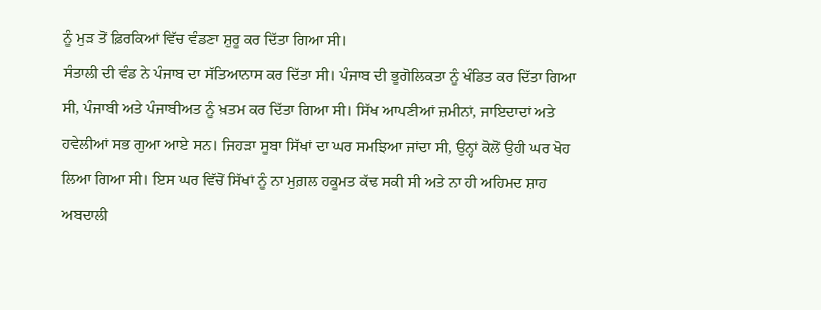ਨੂੰ ਮੁੜ ਤੋਂ ਫ਼ਿਰਕਿਆਂ ਵਿੱਚ ਵੰਡਣਾ ਸ਼ੁਰੂ ਕਰ ਦਿੱਤਾ ਗਿਆ ਸੀ।
ਸੰਤਾਲੀ ਦੀ ਵੰਡ ਨੇ ਪੰਜਾਬ ਦਾ ਸੱਤਿਆਨਾਸ ਕਰ ਦਿੱਤਾ ਸੀ। ਪੰਜਾਬ ਦੀ ਭੂਗੋਲਿਕਤਾ ਨੂੰ ਖੰਡਿਤ ਕਰ ਦਿੱਤਾ ਗਿਆ ਸੀ, ਪੰਜਾਬੀ ਅਤੇ ਪੰਜਾਬੀਅਤ ਨੂੰ ਖ਼ਤਮ ਕਰ ਦਿੱਤਾ ਗਿਆ ਸੀ। ਸਿੱਖ ਆਪਣੀਆਂ ਜ਼ਮੀਨਾਂ, ਜਾਇਦਾਦਾਂ ਅਤੇ ਹਵੇਲੀਆਂ ਸਭ ਗੁਆ ਆਏ ਸਨ। ਜਿਹੜਾ ਸੂਬਾ ਸਿੱਖਾਂ ਦਾ ਘਰ ਸਮਝਿਆ ਜਾਂਦਾ ਸੀ, ਉਨ੍ਹਾਂ ਕੋਲੋਂ ਉਹੀ ਘਰ ਖੋਹ ਲਿਆ ਗਿਆ ਸੀ। ਇਸ ਘਰ ਵਿੱਚੋਂ ਸਿੱਖਾਂ ਨੂੰ ਨਾ ਮੁਗ਼ਲ ਹਕੂਮਤ ਕੱਢ ਸਕੀ ਸੀ ਅਤੇ ਨਾ ਹੀ ਅਹਿਮਦ ਸ਼ਾਹ ਅਬਦਾਲੀ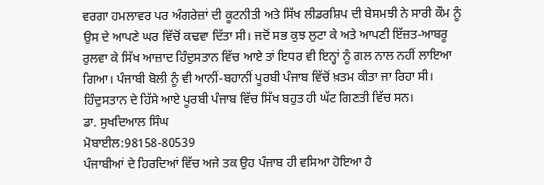ਵਰਗਾ ਹਮਲਾਵਰ ਪਰ ਅੰਗਰੇਜ਼ਾਂ ਦੀ ਕੂਟਨੀਤੀ ਅਤੇ ਸਿੱਖ ਲੀਡਰਸ਼ਿਪ ਦੀ ਬੇਸਮਝੀ ਨੇ ਸਾਰੀ ਕੌਮ ਨੂੰ ਉਸ ਦੇ ਆਪਣੇ ਘਰ ਵਿੱਚੋਂ ਕਢਵਾ ਦਿੱਤਾ ਸੀ। ਜਦੋਂ ਸਭ ਕੁਝ ਲੁਟਾ ਕੇ ਅਤੇ ਆਪਣੀ ਇੱਜ਼ਤ-ਆਬਰੂ ਰੁਲਵਾ ਕੇ ਸਿੱਖ ਆਜ਼ਾਦ ਹਿੰਦੁਸਤਾਨ ਵਿੱਚ ਆਏ ਤਾਂ ਇਧਰ ਵੀ ਇਨ੍ਹਾਂ ਨੂੰ ਗਲ ਨਾਲ ਨਹੀਂ ਲਾਇਆ ਗਿਆ। ਪੰਜਾਬੀ ਬੋਲੀ ਨੂੰ ਵੀ ਆਨੀਂ-ਬਹਾਨੀਂ ਪੂਰਬੀ ਪੰਜਾਬ ਵਿੱਚੋਂ ਖ਼ਤਮ ਕੀਤਾ ਜਾ ਰਿਹਾ ਸੀ। ਹਿੰਦੁਸਤਾਨ ਦੇ ਹਿੱਸੇ ਆਏ ਪੂਰਬੀ ਪੰਜਾਬ ਵਿੱਚ ਸਿੱਖ ਬਹੁਤ ਹੀ ਘੱਟ ਗਿਣਤੀ ਵਿੱਚ ਸਨ।
ਡਾ. ਸੁਖਦਿਆਲ ਸਿੰਘ
ਮੋਬਾਈਲ:98158-80539
ਪੰਜਾਬੀਆਂ ਦੇ ਹਿਰਦਿਆਂ ਵਿੱਚ ਅਜੇ ਤਕ ਉਹ ਪੰਜਾਬ ਹੀ ਵਸਿਆ ਹੋਇਆ ਹੈ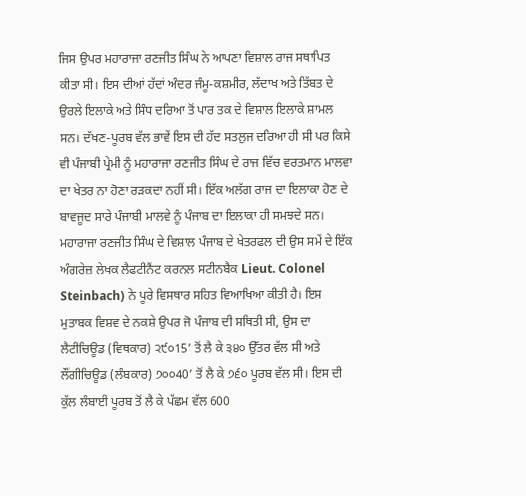ਜਿਸ ਉਪਰ ਮਹਾਰਾਜਾ ਰਣਜੀਤ ਸਿੰਘ ਨੇ ਆਪਣਾ ਵਿਸ਼ਾਲ ਰਾਜ ਸਥਾਪਿਤ ਕੀਤਾ ਸੀ। ਇਸ ਦੀਆਂ ਹੱਦਾਂ ਅੰਦਰ ਜੰਮੂ-ਕਸ਼ਮੀਰ, ਲੱਦਾਖ ਅਤੇ ਤਿੱਬਤ ਦੇ ਉਰਲੇ ਇਲਾਕੇ ਅਤੇ ਸਿੰਧ ਦਰਿਆ ਤੋਂ ਪਾਰ ਤਕ ਦੇ ਵਿਸ਼ਾਲ ਇਲਾਕੇ ਸ਼ਾਮਲ ਸਨ। ਦੱਖਣ-ਪੂਰਬ ਵੱਲ ਭਾਵੇਂ ਇਸ ਦੀ ਹੱਦ ਸਤਲੁਜ ਦਰਿਆ ਹੀ ਸੀ ਪਰ ਕਿਸੇ ਵੀ ਪੰਜਾਬੀ ਪ੍ਰੇਮੀ ਨੂੰ ਮਹਾਰਾਜਾ ਰਣਜੀਤ ਸਿੰਘ ਦੇ ਰਾਜ ਵਿੱਚ ਵਰਤਮਾਨ ਮਾਲਵਾ ਦਾ ਖੇਤਰ ਨਾ ਹੋਣਾ ਰੜਕਦਾ ਨਹੀਂ ਸੀ। ਇੱਕ ਅਲੱਗ ਰਾਜ ਦਾ ਇਲਾਕਾ ਹੋਣ ਦੇ ਬਾਵਜੂਦ ਸਾਰੇ ਪੰਜਾਬੀ ਮਾਲਵੇ ਨੂੰ ਪੰਜਾਬ ਦਾ ਇਲਾਕਾ ਹੀ ਸਮਝਦੇ ਸਨ। ਮਹਾਰਾਜਾ ਰਣਜੀਤ ਸਿੰਘ ਦੇ ਵਿਸ਼ਾਲ ਪੰਜਾਬ ਦੇ ਖੇਤਰਫਲ ਦੀ ਉਸ ਸਮੇਂ ਦੇ ਇੱਕ ਅੰਗਰੇਜ਼ ਲੇਖਕ ਲੈਫਟੀਨੈਂਟ ਕਰਨਲ ਸਟੀਨਬੈਕ Lieut. Colonel Steinbach) ਨੇ ਪੂਰੇ ਵਿਸਥਾਰ ਸਹਿਤ ਵਿਆਖਿਆ ਕੀਤੀ ਹੈ। ਇਸ ਮੁਤਾਬਕ ਵਿਸ਼ਵ ਦੇ ਨਕਸ਼ੇ ਉਪਰ ਜੋ ਪੰਜਾਬ ਦੀ ਸਥਿਤੀ ਸੀ, ਉਸ ਦਾ ਲੈਟੀਚਿਊਡ (ਵਿਥਕਾਰ) ੨੯੦15’ ਤੋਂ ਲੈ ਕੇ ੩੪੦ ਉੱਤਰ ਵੱਲ ਸੀ ਅਤੇ ਲੌਂਗੀਚਿਊਡ (ਲੰਬਕਾਰ) ੭੦੦40’ ਤੋਂ ਲੈ ਕੇ ੭੬੦ ਪੂਰਬ ਵੱਲ ਸੀ। ਇਸ ਦੀ ਕੁੱਲ ਲੰਬਾਈ ਪੂਰਬ ਤੋਂ ਲੈ ਕੇ ਪੱਛਮ ਵੱਲ 600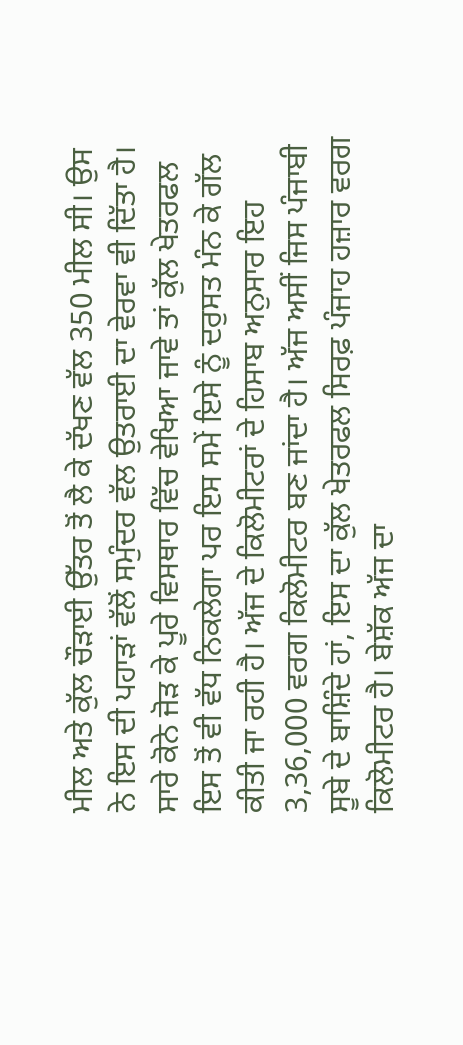ਮੀਲ ਅਤੇ ਕੁੱਲ ਚੌੜਾਈ ਉੱਤਰ ਤੋਂ ਲੈ ਕੇ ਦੱਖਣ ਵੱਲ 350 ਮੀਲ ਸੀ। ਉਸ ਨੇ ਇਸ ਦੀ ਪਹਾੜਾਂ ਵੱਲੋਂ ਸਮੁੰਦਰ ਵੱਲ ਉਤਰਾਈ ਦਾ ਵੇਰਵਾ ਵੀ ਦਿੱਤਾ ਹੈ।
ਸਾਰੇ ਕੋਨੇ ਜੋੜ ਕੇ ਪੂਰੇ ਵਿਸਥਾਰ ਵਿੱਚ ਵੇਖਿਆ ਜਾਵੇ ਤਾਂ ਕੁੱਲ ਖੇਤਰਫਲ ਇਸ ਤੋਂ ਵੀ ਵੱਧ ਨਿਕਲੇਗਾ ਪਰ ਇਸ ਸਮੇਂ ਇਸੇ ਨੂੰ ਦਰੁਸਤ ਮੰਨ ਕੇ ਗੱਲ ਕੀਤੀ ਜਾ ਰਹੀ ਹੈ। ਅੱਜ ਦੇ ਕਿਲੋਮੀਟਰਾਂ ਦੇ ਹਿਸਾਬ ਅਨੁਸਾਰ ਇਹ 3,36,000 ਵਰਗ ਕਿਲੋਮੀਟਰ ਬਣ ਜਾਂਦਾ ਹੈ। ਅੱਜ ਅਸੀਂ ਜਿਸ ਪੰਜਾਬੀ ਸੂਬੇ ਦੇ ਬਾਸ਼ਿੰਦੇ ਹਾਂ, ਇਸ ਦਾ ਕੁੱਲ ਖੇਤਰਫਲ ਸਿਰਫ਼ ਪੰਜਾਹ ਹਜ਼ਾਰ ਵਰਗ ਕਿਲੋਮੀਟਰ ਹੈ। ਬੇਸ਼ੱਕ ਅੱਜ ਦਾ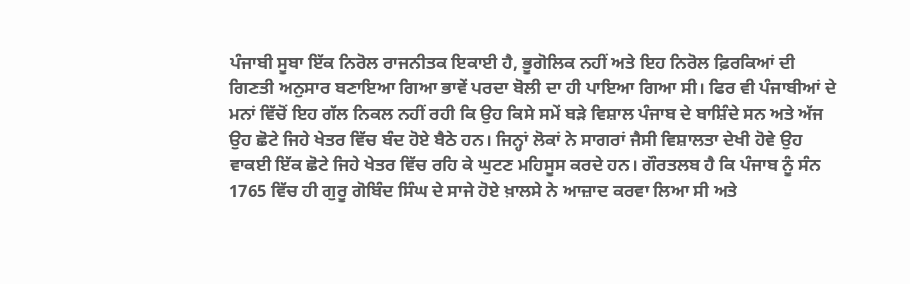ਪੰਜਾਬੀ ਸੂਬਾ ਇੱਕ ਨਿਰੋਲ ਰਾਜਨੀਤਕ ਇਕਾਈ ਹੈ, ਭੂਗੋਲਿਕ ਨਹੀਂ ਅਤੇ ਇਹ ਨਿਰੋਲ ਫ਼ਿਰਕਿਆਂ ਦੀ ਗਿਣਤੀ ਅਨੁਸਾਰ ਬਣਾਇਆ ਗਿਆ ਭਾਵੇਂ ਪਰਦਾ ਬੋਲੀ ਦਾ ਹੀ ਪਾਇਆ ਗਿਆ ਸੀ। ਫਿਰ ਵੀ ਪੰਜਾਬੀਆਂ ਦੇ ਮਨਾਂ ਵਿੱਚੋਂ ਇਹ ਗੱਲ ਨਿਕਲ ਨਹੀਂ ਰਹੀ ਕਿ ਉਹ ਕਿਸੇ ਸਮੇਂ ਬੜੇ ਵਿਸ਼ਾਲ ਪੰਜਾਬ ਦੇ ਬਾਸ਼ਿੰਦੇ ਸਨ ਅਤੇ ਅੱਜ ਉਹ ਛੋਟੇ ਜਿਹੇ ਖੇਤਰ ਵਿੱਚ ਬੰਦ ਹੋਏ ਬੈਠੇ ਹਨ। ਜਿਨ੍ਹਾਂ ਲੋਕਾਂ ਨੇ ਸਾਗਰਾਂ ਜੈਸੀ ਵਿਸ਼ਾਲਤਾ ਦੇਖੀ ਹੋਵੇ ਉਹ ਵਾਕਈ ਇੱਕ ਛੋਟੇ ਜਿਹੇ ਖੇਤਰ ਵਿੱਚ ਰਹਿ ਕੇ ਘੁਟਣ ਮਹਿਸੂਸ ਕਰਦੇ ਹਨ। ਗੌਰਤਲਬ ਹੈ ਕਿ ਪੰਜਾਬ ਨੂੰ ਸੰਨ 1765 ਵਿੱਚ ਹੀ ਗੁਰੂ ਗੋਬਿੰਦ ਸਿੰਘ ਦੇ ਸਾਜੇ ਹੋਏ ਖ਼ਾਲਸੇ ਨੇ ਆਜ਼ਾਦ ਕਰਵਾ ਲਿਆ ਸੀ ਅਤੇ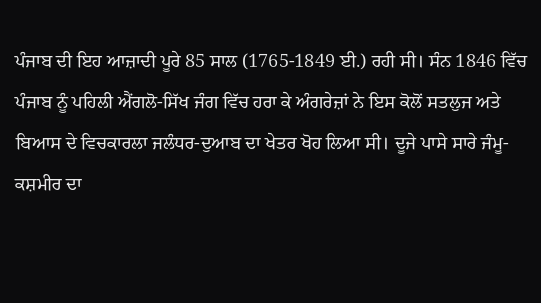ਪੰਜਾਬ ਦੀ ਇਹ ਆਜ਼ਾਦੀ ਪੂਰੇ 85 ਸਾਲ (1765-1849 ਈ.) ਰਹੀ ਸੀ। ਸੰਨ 1846 ਵਿੱਚ ਪੰਜਾਬ ਨੂੰ ਪਹਿਲੀ ਐਂਗਲੋ-ਸਿੱਖ ਜੰਗ ਵਿੱਚ ਹਰਾ ਕੇ ਅੰਗਰੇਜ਼ਾਂ ਨੇ ਇਸ ਕੋਲੋਂ ਸਤਲੁਜ ਅਤੇ ਬਿਆਸ ਦੇ ਵਿਚਕਾਰਲਾ ਜਲੰਧਰ-ਦੁਆਬ ਦਾ ਖੇਤਰ ਖੋਹ ਲਿਆ ਸੀ। ਦੂਜੇ ਪਾਸੇ ਸਾਰੇ ਜੰਮੂ-ਕਸ਼ਮੀਰ ਦਾ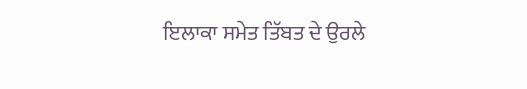ਇਲਾਕਾ ਸਮੇਤ ਤਿੱਬਤ ਦੇ ਉਰਲੇ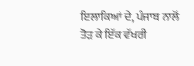ਇਲਾਕਿਆਂ ਦੇ, ਪੰਜਾਬ ਨਾਲੋਂ ਤੋੜ ਕੇ ਇੱਕ ਵੱਖਰੀ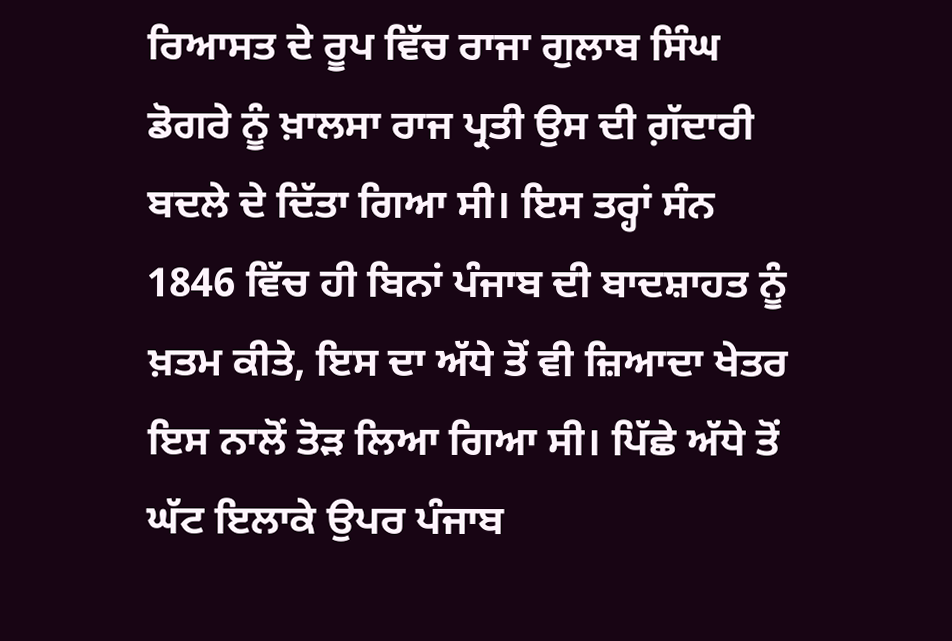ਰਿਆਸਤ ਦੇ ਰੂਪ ਵਿੱਚ ਰਾਜਾ ਗੁਲਾਬ ਸਿੰਘ ਡੋਗਰੇ ਨੂੰ ਖ਼ਾਲਸਾ ਰਾਜ ਪ੍ਰਤੀ ਉਸ ਦੀ ਗ਼ੱਦਾਰੀ ਬਦਲੇ ਦੇ ਦਿੱਤਾ ਗਿਆ ਸੀ। ਇਸ ਤਰ੍ਹਾਂ ਸੰਨ 1846 ਵਿੱਚ ਹੀ ਬਿਨਾਂ ਪੰਜਾਬ ਦੀ ਬਾਦਸ਼ਾਹਤ ਨੂੰ ਖ਼ਤਮ ਕੀਤੇ, ਇਸ ਦਾ ਅੱਧੇ ਤੋਂ ਵੀ ਜ਼ਿਆਦਾ ਖੇਤਰ ਇਸ ਨਾਲੋਂ ਤੋੜ ਲਿਆ ਗਿਆ ਸੀ। ਪਿੱਛੇ ਅੱਧੇ ਤੋਂ ਘੱਟ ਇਲਾਕੇ ਉਪਰ ਪੰਜਾਬ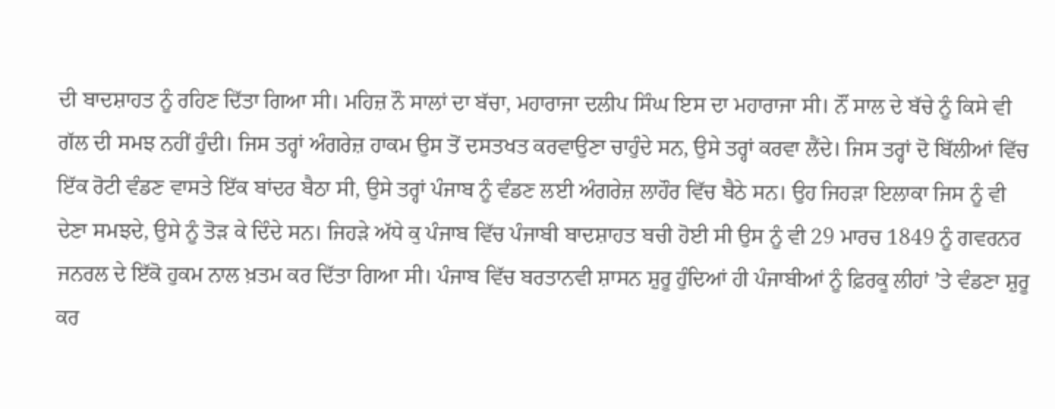ਦੀ ਬਾਦਸ਼ਾਹਤ ਨੂੰ ਰਹਿਣ ਦਿੱਤਾ ਗਿਆ ਸੀ। ਮਹਿਜ਼ ਨੌ ਸਾਲਾਂ ਦਾ ਬੱਚਾ, ਮਹਾਰਾਜਾ ਦਲੀਪ ਸਿੰਘ ਇਸ ਦਾ ਮਹਾਰਾਜਾ ਸੀ। ਨੌਂ ਸਾਲ ਦੇ ਬੱਚੇ ਨੂੰ ਕਿਸੇ ਵੀ ਗੱਲ ਦੀ ਸਮਝ ਨਹੀਂ ਹੁੰਦੀ। ਜਿਸ ਤਰ੍ਹਾਂ ਅੰਗਰੇਜ਼ ਹਾਕਮ ਉਸ ਤੋਂ ਦਸਤਖਤ ਕਰਵਾਉਣਾ ਚਾਹੁੰਦੇ ਸਨ, ਉਸੇ ਤਰ੍ਹਾਂ ਕਰਵਾ ਲੈਂਦੇ। ਜਿਸ ਤਰ੍ਹਾਂ ਦੋ ਬਿੱਲੀਆਂ ਵਿੱਚ ਇੱਕ ਰੋਟੀ ਵੰਡਣ ਵਾਸਤੇ ਇੱਕ ਬਾਂਦਰ ਬੈਠਾ ਸੀ, ਉਸੇ ਤਰ੍ਹਾਂ ਪੰਜਾਬ ਨੂੰ ਵੰਡਣ ਲਈ ਅੰਗਰੇਜ਼ ਲਾਹੌਰ ਵਿੱਚ ਬੈਠੇ ਸਨ। ਉਹ ਜਿਹੜਾ ਇਲਾਕਾ ਜਿਸ ਨੂੰ ਵੀ ਦੇਣਾ ਸਮਝਦੇ, ਉਸੇ ਨੂੰ ਤੋੜ ਕੇ ਦਿੰਦੇ ਸਨ। ਜਿਹੜੇ ਅੱਧੇ ਕੁ ਪੰਜਾਬ ਵਿੱਚ ਪੰਜਾਬੀ ਬਾਦਸ਼ਾਹਤ ਬਚੀ ਹੋਈ ਸੀ ਉਸ ਨੂੰ ਵੀ 29 ਮਾਰਚ 1849 ਨੂੰ ਗਵਰਨਰ ਜਨਰਲ ਦੇ ਇੱਕੋ ਹੁਕਮ ਨਾਲ ਖ਼ਤਮ ਕਰ ਦਿੱਤਾ ਗਿਆ ਸੀ। ਪੰਜਾਬ ਵਿੱਚ ਬਰਤਾਨਵੀ ਸ਼ਾਸਨ ਸ਼ੁਰੂ ਹੁੰਦਿਆਂ ਹੀ ਪੰਜਾਬੀਆਂ ਨੂੰ ਫ਼ਿਰਕੂ ਲੀਹਾਂ ’ਤੇ ਵੰਡਣਾ ਸ਼ੁਰੂ ਕਰ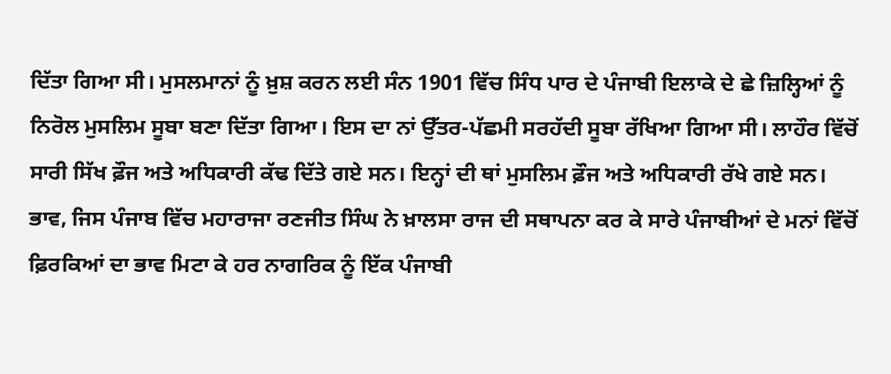ਦਿੱਤਾ ਗਿਆ ਸੀ। ਮੁਸਲਮਾਨਾਂ ਨੂੰ ਖ਼ੁਸ਼ ਕਰਨ ਲਈ ਸੰਨ 1901 ਵਿੱਚ ਸਿੰਧ ਪਾਰ ਦੇ ਪੰਜਾਬੀ ਇਲਾਕੇ ਦੇ ਛੇ ਜ਼ਿਲ੍ਹਿਆਂ ਨੂੰ ਨਿਰੋਲ ਮੁਸਲਿਮ ਸੂਬਾ ਬਣਾ ਦਿੱਤਾ ਗਿਆ। ਇਸ ਦਾ ਨਾਂ ਉੱਤਰ-ਪੱਛਮੀ ਸਰਹੱਦੀ ਸੂਬਾ ਰੱਖਿਆ ਗਿਆ ਸੀ। ਲਾਹੌਰ ਵਿੱਚੋਂ ਸਾਰੀ ਸਿੱਖ ਫ਼ੌਜ ਅਤੇ ਅਧਿਕਾਰੀ ਕੱਢ ਦਿੱਤੇ ਗਏ ਸਨ। ਇਨ੍ਹਾਂ ਦੀ ਥਾਂ ਮੁਸਲਿਮ ਫ਼ੌਜ ਅਤੇ ਅਧਿਕਾਰੀ ਰੱਖੇ ਗਏ ਸਨ। ਭਾਵ, ਜਿਸ ਪੰਜਾਬ ਵਿੱਚ ਮਹਾਰਾਜਾ ਰਣਜੀਤ ਸਿੰਘ ਨੇ ਖ਼ਾਲਸਾ ਰਾਜ ਦੀ ਸਥਾਪਨਾ ਕਰ ਕੇ ਸਾਰੇ ਪੰਜਾਬੀਆਂ ਦੇ ਮਨਾਂ ਵਿੱਚੋਂ ਫ਼ਿਰਕਿਆਂ ਦਾ ਭਾਵ ਮਿਟਾ ਕੇ ਹਰ ਨਾਗਰਿਕ ਨੂੰ ਇੱਕ ਪੰਜਾਬੀ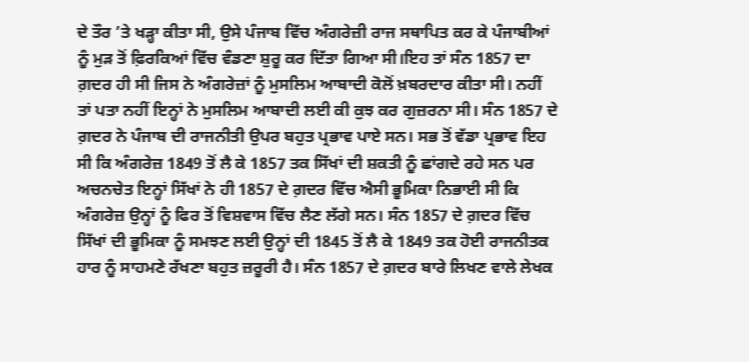ਦੇ ਤੌਰ ’ਤੇ ਖੜ੍ਹਾ ਕੀਤਾ ਸੀ, ਉਸੇ ਪੰਜਾਬ ਵਿੱਚ ਅੰਗਰੇਜ਼ੀ ਰਾਜ ਸਥਾਪਿਤ ਕਰ ਕੇ ਪੰਜਾਬੀਆਂ ਨੂੰ ਮੁੜ ਤੋਂ ਫ਼ਿਰਕਿਆਂ ਵਿੱਚ ਵੰਡਣਾ ਸ਼ੁਰੂ ਕਰ ਦਿੱਤਾ ਗਿਆ ਸੀ।ਇਹ ਤਾਂ ਸੰਨ 1857 ਦਾ ਗ਼ਦਰ ਹੀ ਸੀ ਜਿਸ ਨੇ ਅੰਗਰੇਜ਼ਾਂ ਨੂੰ ਮੁਸਲਿਮ ਆਬਾਦੀ ਕੋਲੋਂ ਖ਼ਬਰਦਾਰ ਕੀਤਾ ਸੀ। ਨਹੀਂ ਤਾਂ ਪਤਾ ਨਹੀਂ ਇਨ੍ਹਾਂ ਨੇ ਮੁਸਲਿਮ ਆਬਾਦੀ ਲਈ ਕੀ ਕੁਝ ਕਰ ਗੁਜ਼ਰਨਾ ਸੀ। ਸੰਨ 1857 ਦੇ ਗ਼ਦਰ ਨੇ ਪੰਜਾਬ ਦੀ ਰਾਜਨੀਤੀ ਉਪਰ ਬਹੁਤ ਪ੍ਰਭਾਵ ਪਾਏ ਸਨ। ਸਭ ਤੋਂ ਵੱਡਾ ਪ੍ਰਭਾਵ ਇਹ ਸੀ ਕਿ ਅੰਗਰੇਜ਼ 1849 ਤੋਂ ਲੈ ਕੇ 1857 ਤਕ ਸਿੱਖਾਂ ਦੀ ਸ਼ਕਤੀ ਨੂੰ ਛਾਂਗਦੇ ਰਹੇ ਸਨ ਪਰ ਅਚਨਚੇਤ ਇਨ੍ਹਾਂ ਸਿੱਖਾਂ ਨੇ ਹੀ 1857 ਦੇ ਗ਼ਦਰ ਵਿੱਚ ਐਸੀ ਭੂਮਿਕਾ ਨਿਭਾਈ ਸੀ ਕਿ ਅੰਗਰੇਜ਼ ਉਨ੍ਹਾਂ ਨੂੰ ਫਿਰ ਤੋਂ ਵਿਸ਼ਵਾਸ ਵਿੱਚ ਲੈਣ ਲੱਗੇ ਸਨ। ਸੰਨ 1857 ਦੇ ਗ਼ਦਰ ਵਿੱਚ ਸਿੱਖਾਂ ਦੀ ਭੂਮਿਕਾ ਨੂੰ ਸਮਝਣ ਲਈ ਉਨ੍ਹਾਂ ਦੀ 1845 ਤੋਂ ਲੈ ਕੇ 1849 ਤਕ ਹੋਈ ਰਾਜਨੀਤਕ ਹਾਰ ਨੂੰ ਸਾਹਮਣੇ ਰੱਖਣਾ ਬਹੁਤ ਜ਼ਰੂਰੀ ਹੈ। ਸੰਨ 1857 ਦੇ ਗ਼ਦਰ ਬਾਰੇ ਲਿਖਣ ਵਾਲੇ ਲੇਖਕ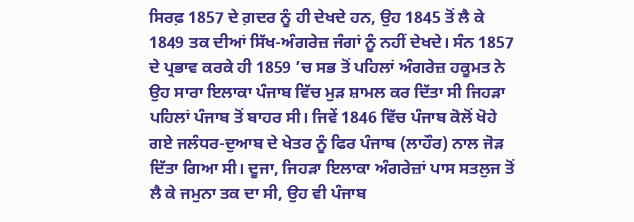ਸਿਰਫ਼ 1857 ਦੇ ਗ਼ਦਰ ਨੂੰ ਹੀ ਦੇਖਦੇ ਹਨ, ਉਹ 1845 ਤੋਂ ਲੈ ਕੇ 1849 ਤਕ ਦੀਆਂ ਸਿੱਖ-ਅੰਗਰੇਜ਼ ਜੰਗਾਂ ਨੂੰ ਨਹੀਂ ਦੇਖਦੇ। ਸੰਨ 1857 ਦੇ ਪ੍ਰਭਾਵ ਕਰਕੇ ਹੀ 1859 ’ਚ ਸਭ ਤੋਂ ਪਹਿਲਾਂ ਅੰਗਰੇਜ਼ ਹਕੂਮਤ ਨੇ ਉਹ ਸਾਰਾ ਇਲਾਕਾ ਪੰਜਾਬ ਵਿੱਚ ਮੁੜ ਸ਼ਾਮਲ ਕਰ ਦਿੱਤਾ ਸੀ ਜਿਹੜਾ ਪਹਿਲਾਂ ਪੰਜਾਬ ਤੋਂ ਬਾਹਰ ਸੀ। ਜਿਵੇਂ 1846 ਵਿੱਚ ਪੰਜਾਬ ਕੋਲੋਂ ਖੋਹੇ ਗਏ ਜਲੰਧਰ-ਦੁਆਬ ਦੇ ਖੇਤਰ ਨੂੰ ਫਿਰ ਪੰਜਾਬ (ਲਾਹੌਰ) ਨਾਲ ਜੋੜ ਦਿੱਤਾ ਗਿਆ ਸੀ। ਦੂਜਾ, ਜਿਹੜਾ ਇਲਾਕਾ ਅੰਗਰੇਜ਼ਾਂ ਪਾਸ ਸਤਲੁਜ ਤੋਂ ਲੈ ਕੇ ਜਮੁਨਾ ਤਕ ਦਾ ਸੀ, ਉਹ ਵੀ ਪੰਜਾਬ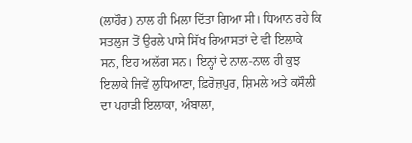(ਲਾਹੌਰ) ਨਾਲ ਹੀ ਮਿਲਾ ਦਿੱਤਾ ਗਿਆ ਸੀ। ਧਿਆਨ ਰਹੇ ਕਿ ਸਤਲੁਜ ਤੋਂ ਉਰਲੇ ਪਾਸੇ ਸਿੱਖ ਰਿਆਸਤਾਂ ਦੇ ਵੀ ਇਲਾਕੇ ਸਨ, ਇਹ ਅਲੱਗ ਸਨ। ਇਨ੍ਹਾਂ ਦੇ ਨਾਲ-ਨਾਲ ਹੀ ਕੁਝ ਇਲਾਕੇ ਜਿਵੇਂ ਲੁਧਿਆਣਾ, ਫ਼ਿਰੋਜ਼ਪੁਰ, ਸ਼ਿਮਲੇ ਅਤੇ ਕਸੌਲੀ ਦਾ ਪਹਾੜੀ ਇਲਾਕਾ, ਅੰਬਾਲਾ,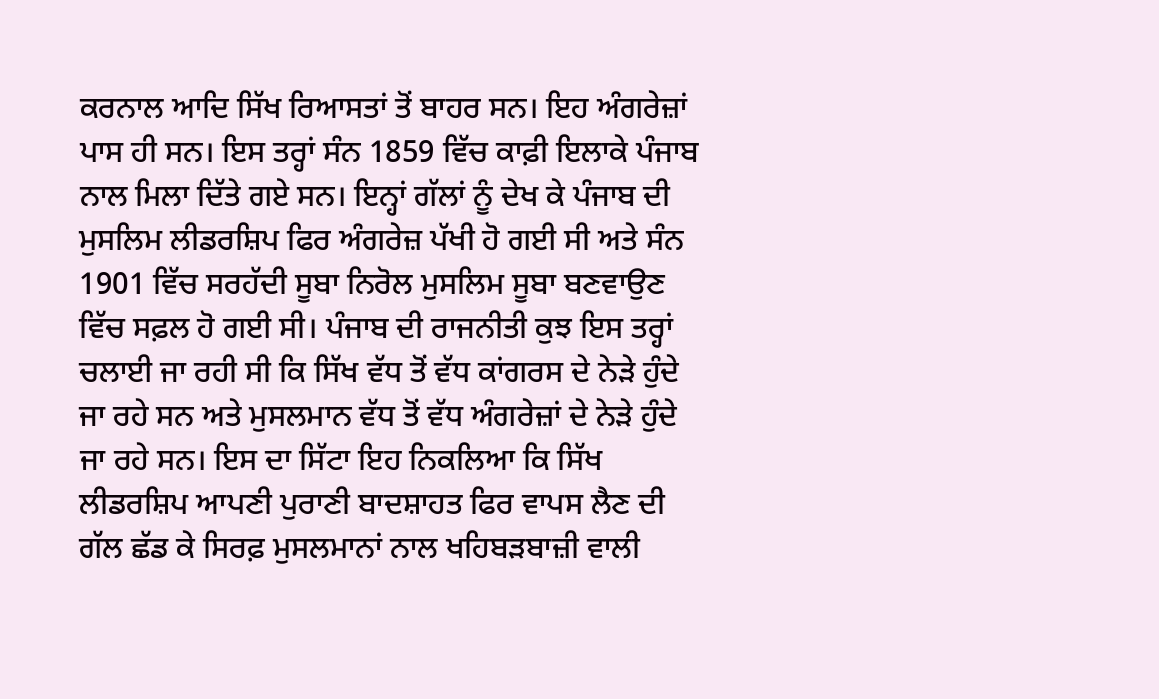ਕਰਨਾਲ ਆਦਿ ਸਿੱਖ ਰਿਆਸਤਾਂ ਤੋਂ ਬਾਹਰ ਸਨ। ਇਹ ਅੰਗਰੇਜ਼ਾਂ ਪਾਸ ਹੀ ਸਨ। ਇਸ ਤਰ੍ਹਾਂ ਸੰਨ 1859 ਵਿੱਚ ਕਾਫ਼ੀ ਇਲਾਕੇ ਪੰਜਾਬ ਨਾਲ ਮਿਲਾ ਦਿੱਤੇ ਗਏ ਸਨ। ਇਨ੍ਹਾਂ ਗੱਲਾਂ ਨੂੰ ਦੇਖ ਕੇ ਪੰਜਾਬ ਦੀ ਮੁਸਲਿਮ ਲੀਡਰਸ਼ਿਪ ਫਿਰ ਅੰਗਰੇਜ਼ ਪੱਖੀ ਹੋ ਗਈ ਸੀ ਅਤੇ ਸੰਨ 1901 ਵਿੱਚ ਸਰਹੱਦੀ ਸੂਬਾ ਨਿਰੋਲ ਮੁਸਲਿਮ ਸੂਬਾ ਬਣਵਾਉਣ ਵਿੱਚ ਸਫ਼ਲ ਹੋ ਗਈ ਸੀ। ਪੰਜਾਬ ਦੀ ਰਾਜਨੀਤੀ ਕੁਝ ਇਸ ਤਰ੍ਹਾਂ ਚਲਾਈ ਜਾ ਰਹੀ ਸੀ ਕਿ ਸਿੱਖ ਵੱਧ ਤੋਂ ਵੱਧ ਕਾਂਗਰਸ ਦੇ ਨੇੜੇ ਹੁੰਦੇ ਜਾ ਰਹੇ ਸਨ ਅਤੇ ਮੁਸਲਮਾਨ ਵੱਧ ਤੋਂ ਵੱਧ ਅੰਗਰੇਜ਼ਾਂ ਦੇ ਨੇੜੇ ਹੁੰਦੇ ਜਾ ਰਹੇ ਸਨ। ਇਸ ਦਾ ਸਿੱਟਾ ਇਹ ਨਿਕਲਿਆ ਕਿ ਸਿੱਖ ਲੀਡਰਸ਼ਿਪ ਆਪਣੀ ਪੁਰਾਣੀ ਬਾਦਸ਼ਾਹਤ ਫਿਰ ਵਾਪਸ ਲੈਣ ਦੀ ਗੱਲ ਛੱਡ ਕੇ ਸਿਰਫ਼ ਮੁਸਲਮਾਨਾਂ ਨਾਲ ਖਹਿਬੜਬਾਜ਼ੀ ਵਾਲੀ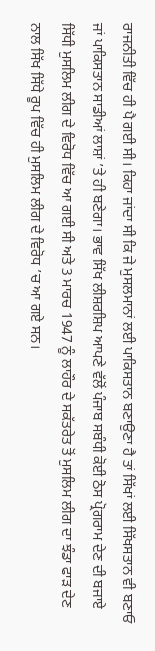ਰਾਜਨੀਤੀ ਵਿੱਚ ਹੀ ਪੈ ਗਈ ਸੀ। ਕਿਹਾ ਜਾਂਦਾ ਸੀ ਕਿ ਜੇ ਮੁਸਲਮਾਨਾਂ ਲਈ ਪਾਕਿਸਤਾਨ ਬਣਾਉਣਾ ਹੈ ਤਾਂ ਸਿੱਖਾਂ ਲਈ ਸਿੱਖਸਤਾਨ ਵੀ ਬਣਾਓ ਜਾਂ ਪਾਕਿਸਤਾਨ ਸਾਡੀਆਂ ਲਾਸ਼ਾਂ ’ਤੇ ਹੀ ਬਣੇਗਾ। ਭਾਵ ਸਿੱਖ ਲੀਸ਼ਰਸ਼ਿਪ ਆਪਣੇ ਵੱਲੋਂ ਪੰਜਾਬ ਸਬੰਧੀ ਕੋਈ ਠੋਸ ਪ੍ਰੋਗਰਾਮ ਦੇਣ ਦੀ ਬਜਾਏ ਸਿੱਧੀ ਮੁਸਲਿਮ ਲੀਗ ਦੇ ਵਿਰੋਧ ਵਿੱਚ ਆ ਗਈ ਸੀ ਅਤੇ 3 ਮਾਰਚ 1947 ਨੂੰ ਲਾਹੌਰ ਦੇ ਸਕੱਤਰੇਤ ਤੋਂ ਮੁਸਲਿਮ ਲੀਗ ਦਾ ਝੰਡਾ ਫਾੜ ਦੇਣ ਨਾਲ ਸਿੱਖ ਸਿੱਧੇ ਰੂਪ ਵਿੱਚ ਹੀ ਮੁਸਲਿਮ ਲੀਗ ਦੇ ਵਿਰੋਧ ’ਚ ਆ ਗਏ ਸਨ।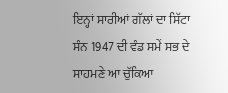ਇਨ੍ਹਾਂ ਸਾਰੀਆਂ ਗੱਲਾਂ ਦਾ ਸਿੱਟਾ ਸੰਨ 1947 ਦੀ ਵੰਡ ਸਮੇਂ ਸਭ ਦੇ ਸਾਹਮਣੇ ਆ ਚੁੱਕਿਆ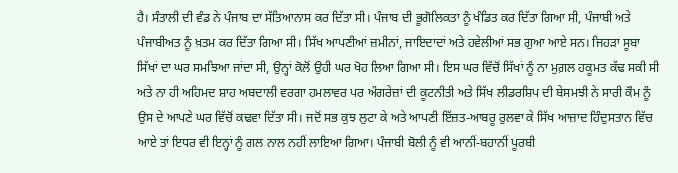ਹੈ। ਸੰਤਾਲੀ ਦੀ ਵੰਡ ਨੇ ਪੰਜਾਬ ਦਾ ਸੱਤਿਆਨਾਸ ਕਰ ਦਿੱਤਾ ਸੀ। ਪੰਜਾਬ ਦੀ ਭੂਗੋਲਿਕਤਾ ਨੂੰ ਖੰਡਿਤ ਕਰ ਦਿੱਤਾ ਗਿਆ ਸੀ, ਪੰਜਾਬੀ ਅਤੇ ਪੰਜਾਬੀਅਤ ਨੂੰ ਖ਼ਤਮ ਕਰ ਦਿੱਤਾ ਗਿਆ ਸੀ। ਸਿੱਖ ਆਪਣੀਆਂ ਜ਼ਮੀਨਾਂ, ਜਾਇਦਾਦਾਂ ਅਤੇ ਹਵੇਲੀਆਂ ਸਭ ਗੁਆ ਆਏ ਸਨ। ਜਿਹੜਾ ਸੂਬਾ ਸਿੱਖਾਂ ਦਾ ਘਰ ਸਮਝਿਆ ਜਾਂਦਾ ਸੀ, ਉਨ੍ਹਾਂ ਕੋਲੋਂ ਉਹੀ ਘਰ ਖੋਹ ਲਿਆ ਗਿਆ ਸੀ। ਇਸ ਘਰ ਵਿੱਚੋਂ ਸਿੱਖਾਂ ਨੂੰ ਨਾ ਮੁਗ਼ਲ ਹਕੂਮਤ ਕੱਢ ਸਕੀ ਸੀ ਅਤੇ ਨਾ ਹੀ ਅਹਿਮਦ ਸ਼ਾਹ ਅਬਦਾਲੀ ਵਰਗਾ ਹਮਲਾਵਰ ਪਰ ਅੰਗਰੇਜ਼ਾਂ ਦੀ ਕੂਟਨੀਤੀ ਅਤੇ ਸਿੱਖ ਲੀਡਰਸ਼ਿਪ ਦੀ ਬੇਸਮਝੀ ਨੇ ਸਾਰੀ ਕੌਮ ਨੂੰ ਉਸ ਦੇ ਆਪਣੇ ਘਰ ਵਿੱਚੋਂ ਕਢਵਾ ਦਿੱਤਾ ਸੀ। ਜਦੋਂ ਸਭ ਕੁਝ ਲੁਟਾ ਕੇ ਅਤੇ ਆਪਣੀ ਇੱਜ਼ਤ-ਆਬਰੂ ਰੁਲਵਾ ਕੇ ਸਿੱਖ ਆਜ਼ਾਦ ਹਿੰਦੁਸਤਾਨ ਵਿੱਚ ਆਏ ਤਾਂ ਇਧਰ ਵੀ ਇਨ੍ਹਾਂ ਨੂੰ ਗਲ ਨਾਲ ਨਹੀਂ ਲਾਇਆ ਗਿਆ। ਪੰਜਾਬੀ ਬੋਲੀ ਨੂੰ ਵੀ ਆਨੀਂ-ਬਹਾਨੀਂ ਪੂਰਬੀ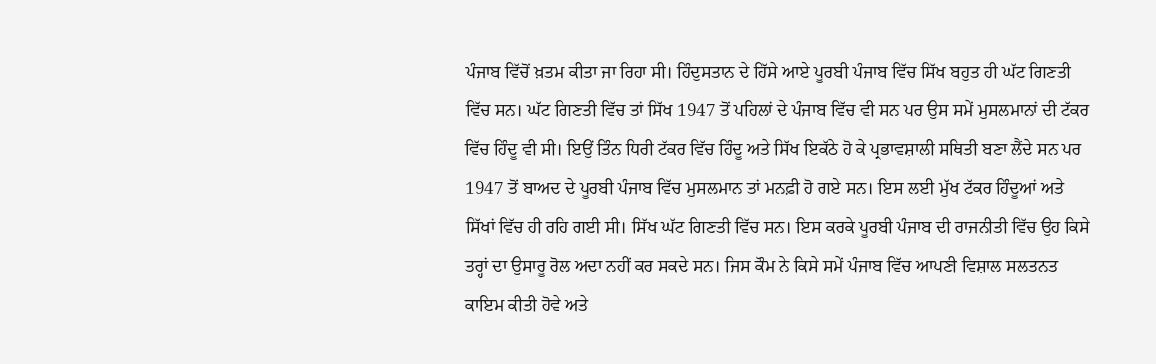ਪੰਜਾਬ ਵਿੱਚੋਂ ਖ਼ਤਮ ਕੀਤਾ ਜਾ ਰਿਹਾ ਸੀ। ਹਿੰਦੁਸਤਾਨ ਦੇ ਹਿੱਸੇ ਆਏ ਪੂਰਬੀ ਪੰਜਾਬ ਵਿੱਚ ਸਿੱਖ ਬਹੁਤ ਹੀ ਘੱਟ ਗਿਣਤੀ ਵਿੱਚ ਸਨ। ਘੱਟ ਗਿਣਤੀ ਵਿੱਚ ਤਾਂ ਸਿੱਖ 1947 ਤੋਂ ਪਹਿਲਾਂ ਦੇ ਪੰਜਾਬ ਵਿੱਚ ਵੀ ਸਨ ਪਰ ਉਸ ਸਮੇਂ ਮੁਸਲਮਾਨਾਂ ਦੀ ਟੱਕਰ ਵਿੱਚ ਹਿੰਦੂ ਵੀ ਸੀ। ਇਉਂ ਤਿੰਨ ਧਿਰੀ ਟੱਕਰ ਵਿੱਚ ਹਿੰਦੂ ਅਤੇ ਸਿੱਖ ਇਕੱਠੇ ਹੋ ਕੇ ਪ੍ਰਭਾਵਸ਼ਾਲੀ ਸਥਿਤੀ ਬਣਾ ਲੈਂਦੇ ਸਨ ਪਰ 1947 ਤੋਂ ਬਾਅਦ ਦੇ ਪੂਰਬੀ ਪੰਜਾਬ ਵਿੱਚ ਮੁਸਲਮਾਨ ਤਾਂ ਮਨਫ਼ੀ ਹੋ ਗਏ ਸਨ। ਇਸ ਲਈ ਮੁੱਖ ਟੱਕਰ ਹਿੰਦੂਆਂ ਅਤੇ ਸਿੱਖਾਂ ਵਿੱਚ ਹੀ ਰਹਿ ਗਈ ਸੀ। ਸਿੱਖ ਘੱਟ ਗਿਣਤੀ ਵਿੱਚ ਸਨ। ਇਸ ਕਰਕੇ ਪੂਰਬੀ ਪੰਜਾਬ ਦੀ ਰਾਜਨੀਤੀ ਵਿੱਚ ਉਹ ਕਿਸੇ ਤਰ੍ਹਾਂ ਦਾ ਉਸਾਰੂ ਰੋਲ ਅਦਾ ਨਹੀਂ ਕਰ ਸਕਦੇ ਸਨ। ਜਿਸ ਕੌਮ ਨੇ ਕਿਸੇ ਸਮੇਂ ਪੰਜਾਬ ਵਿੱਚ ਆਪਣੀ ਵਿਸ਼ਾਲ ਸਲਤਨਤ ਕਾਇਮ ਕੀਤੀ ਹੋਵੇ ਅਤੇ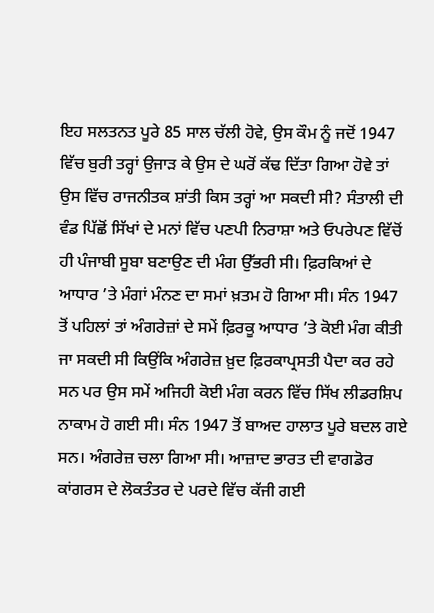ਇਹ ਸਲਤਨਤ ਪੂਰੇ 85 ਸਾਲ ਚੱਲੀ ਹੋਵੇ, ਉਸ ਕੌਮ ਨੂੰ ਜਦੋਂ 1947 ਵਿੱਚ ਬੁਰੀ ਤਰ੍ਹਾਂ ਉਜਾੜ ਕੇ ਉਸ ਦੇ ਘਰੋਂ ਕੱਢ ਦਿੱਤਾ ਗਿਆ ਹੋਵੇ ਤਾਂ ਉਸ ਵਿੱਚ ਰਾਜਨੀਤਕ ਸ਼ਾਂਤੀ ਕਿਸ ਤਰ੍ਹਾਂ ਆ ਸਕਦੀ ਸੀ? ਸੰਤਾਲੀ ਦੀ ਵੰਡ ਪਿੱਛੋਂ ਸਿੱਖਾਂ ਦੇ ਮਨਾਂ ਵਿੱਚ ਪਣਪੀ ਨਿਰਾਸ਼ਾ ਅਤੇ ਓਪਰੇਪਣ ਵਿੱਚੋਂ ਹੀ ਪੰਜਾਬੀ ਸੂਬਾ ਬਣਾਉਣ ਦੀ ਮੰਗ ਉੱਭਰੀ ਸੀ। ਫ਼ਿਰਕਿਆਂ ਦੇ ਆਧਾਰ ’ਤੇ ਮੰਗਾਂ ਮੰਨਣ ਦਾ ਸਮਾਂ ਖ਼ਤਮ ਹੋ ਗਿਆ ਸੀ। ਸੰਨ 1947 ਤੋਂ ਪਹਿਲਾਂ ਤਾਂ ਅੰਗਰੇਜ਼ਾਂ ਦੇ ਸਮੇਂ ਫ਼ਿਰਕੂ ਆਧਾਰ ’ਤੇ ਕੋਈ ਮੰਗ ਕੀਤੀ ਜਾ ਸਕਦੀ ਸੀ ਕਿਉਂਕਿ ਅੰਗਰੇਜ਼ ਖ਼ੁਦ ਫ਼ਿਰਕਾਪ੍ਰਸਤੀ ਪੈਦਾ ਕਰ ਰਹੇ ਸਨ ਪਰ ਉਸ ਸਮੇਂ ਅਜਿਹੀ ਕੋਈ ਮੰਗ ਕਰਨ ਵਿੱਚ ਸਿੱਖ ਲੀਡਰਸ਼ਿਪ ਨਾਕਾਮ ਹੋ ਗਈ ਸੀ। ਸੰਨ 1947 ਤੋਂ ਬਾਅਦ ਹਾਲਾਤ ਪੂਰੇ ਬਦਲ ਗਏ ਸਨ। ਅੰਗਰੇਜ਼ ਚਲਾ ਗਿਆ ਸੀ। ਆਜ਼ਾਦ ਭਾਰਤ ਦੀ ਵਾਗਡੋਰ ਕਾਂਗਰਸ ਦੇ ਲੋਕਤੰਤਰ ਦੇ ਪਰਦੇ ਵਿੱਚ ਕੱਜੀ ਗਈ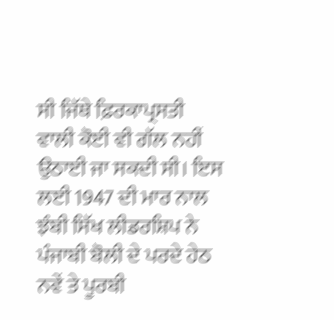ਸੀ ਜਿੱਥੇ ਫ਼ਿਰਕਾਪ੍ਰਸਤੀ ਵਾਲੀ ਕੋਈ ਵੀ ਗੱਲ ਨਹੀਂ ਉਠਾਈ ਜਾ ਸਕਦੀ ਸੀ। ਇਸ ਲਈ 1947 ਦੀ ਮਾਰ ਨਾਲ ਝੰਬੀ ਸਿੱਖ ਲੀਡਰਸ਼ਿਪ ਨੇ ਪੰਜਾਬੀ ਬੋਲੀ ਦੇ ਪਰਦੇ ਹੇਠ ਨਵੇਂ ਤੇ ਪੂਰਬੀ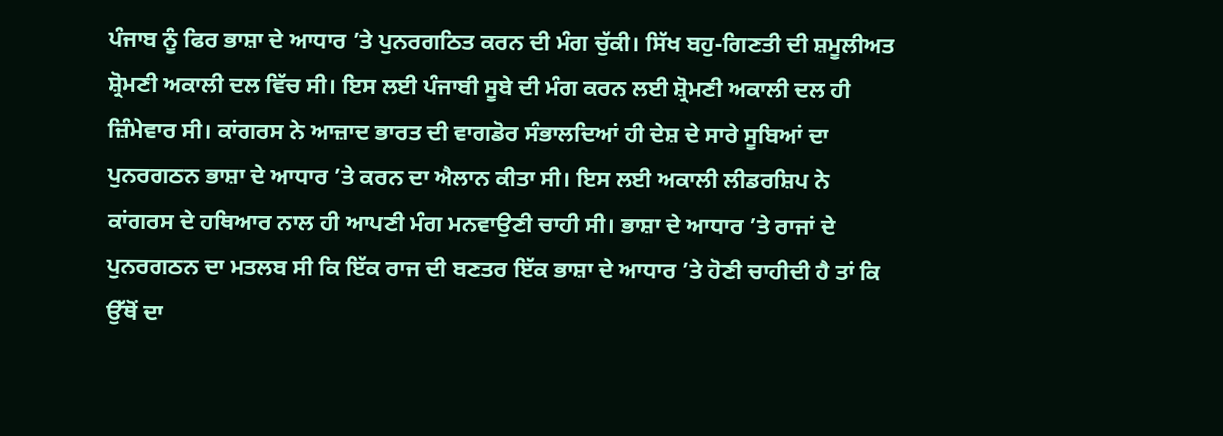ਪੰਜਾਬ ਨੂੰ ਫਿਰ ਭਾਸ਼ਾ ਦੇ ਆਧਾਰ ’ਤੇ ਪੁਨਰਗਠਿਤ ਕਰਨ ਦੀ ਮੰਗ ਚੁੱਕੀ। ਸਿੱਖ ਬਹੁ-ਗਿਣਤੀ ਦੀ ਸ਼ਮੂਲੀਅਤ ਸ਼੍ਰੋਮਣੀ ਅਕਾਲੀ ਦਲ ਵਿੱਚ ਸੀ। ਇਸ ਲਈ ਪੰਜਾਬੀ ਸੂਬੇ ਦੀ ਮੰਗ ਕਰਨ ਲਈ ਸ਼੍ਰੋਮਣੀ ਅਕਾਲੀ ਦਲ ਹੀ ਜ਼ਿੰਮੇਵਾਰ ਸੀ। ਕਾਂਗਰਸ ਨੇ ਆਜ਼ਾਦ ਭਾਰਤ ਦੀ ਵਾਗਡੋਰ ਸੰਭਾਲਦਿਆਂ ਹੀ ਦੇਸ਼ ਦੇ ਸਾਰੇ ਸੂਬਿਆਂ ਦਾ ਪੁਨਰਗਠਨ ਭਾਸ਼ਾ ਦੇ ਆਧਾਰ ’ਤੇ ਕਰਨ ਦਾ ਐਲਾਨ ਕੀਤਾ ਸੀ। ਇਸ ਲਈ ਅਕਾਲੀ ਲੀਡਰਸ਼ਿਪ ਨੇ ਕਾਂਗਰਸ ਦੇ ਹਥਿਆਰ ਨਾਲ ਹੀ ਆਪਣੀ ਮੰਗ ਮਨਵਾਉਣੀ ਚਾਹੀ ਸੀ। ਭਾਸ਼ਾ ਦੇ ਆਧਾਰ ’ਤੇ ਰਾਜਾਂ ਦੇ ਪੁਨਰਗਠਨ ਦਾ ਮਤਲਬ ਸੀ ਕਿ ਇੱਕ ਰਾਜ ਦੀ ਬਣਤਰ ਇੱਕ ਭਾਸ਼ਾ ਦੇ ਆਧਾਰ ’ਤੇ ਹੋਣੀ ਚਾਹੀਦੀ ਹੈ ਤਾਂ ਕਿ ਉੱਥੋਂ ਦਾ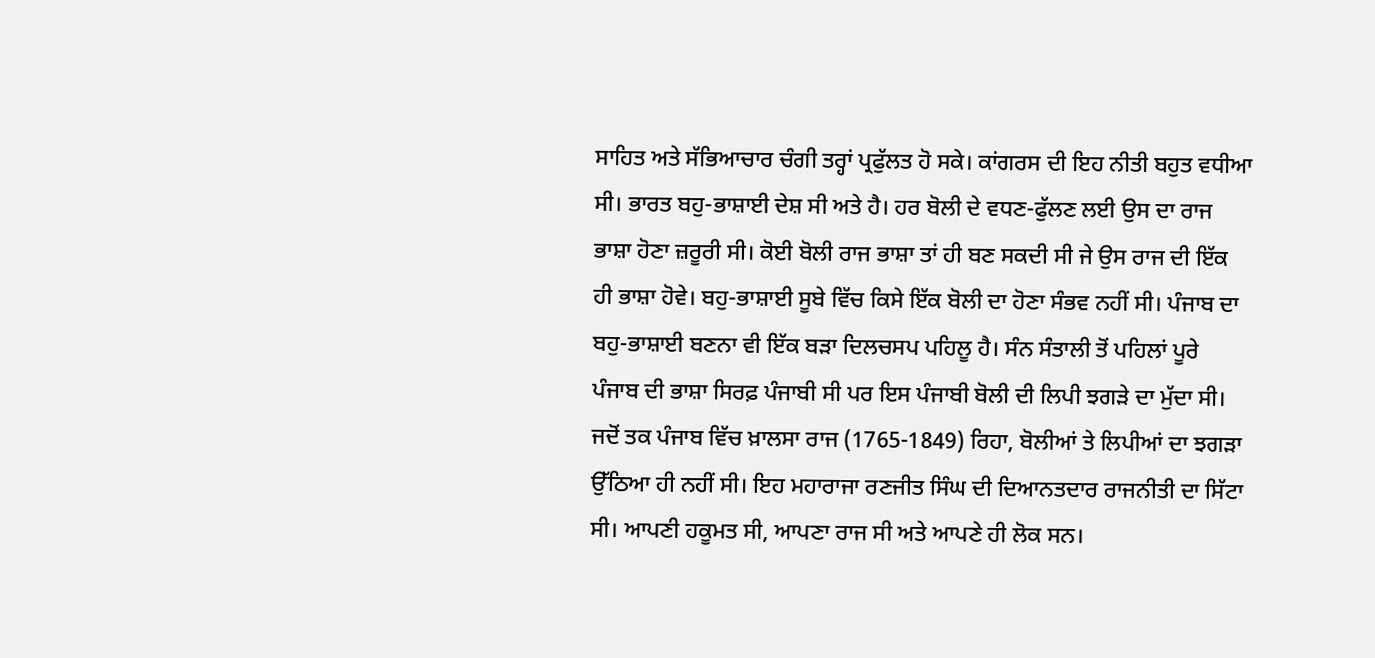ਸਾਹਿਤ ਅਤੇ ਸੱਭਿਆਚਾਰ ਚੰਗੀ ਤਰ੍ਹਾਂ ਪ੍ਰਫੁੱਲਤ ਹੋ ਸਕੇ। ਕਾਂਗਰਸ ਦੀ ਇਹ ਨੀਤੀ ਬਹੁਤ ਵਧੀਆ ਸੀ। ਭਾਰਤ ਬਹੁ-ਭਾਸ਼ਾਈ ਦੇਸ਼ ਸੀ ਅਤੇ ਹੈ। ਹਰ ਬੋਲੀ ਦੇ ਵਧਣ-ਫੁੱਲਣ ਲਈ ਉਸ ਦਾ ਰਾਜ ਭਾਸ਼ਾ ਹੋਣਾ ਜ਼ਰੂਰੀ ਸੀ। ਕੋਈ ਬੋਲੀ ਰਾਜ ਭਾਸ਼ਾ ਤਾਂ ਹੀ ਬਣ ਸਕਦੀ ਸੀ ਜੇ ਉਸ ਰਾਜ ਦੀ ਇੱਕ ਹੀ ਭਾਸ਼ਾ ਹੋਵੇ। ਬਹੁ-ਭਾਸ਼ਾਈ ਸੂਬੇ ਵਿੱਚ ਕਿਸੇ ਇੱਕ ਬੋਲੀ ਦਾ ਹੋਣਾ ਸੰਭਵ ਨਹੀਂ ਸੀ। ਪੰਜਾਬ ਦਾ ਬਹੁ-ਭਾਸ਼ਾਈ ਬਣਨਾ ਵੀ ਇੱਕ ਬੜਾ ਦਿਲਚਸਪ ਪਹਿਲੂ ਹੈ। ਸੰਨ ਸੰਤਾਲੀ ਤੋਂ ਪਹਿਲਾਂ ਪੂਰੇ ਪੰਜਾਬ ਦੀ ਭਾਸ਼ਾ ਸਿਰਫ਼ ਪੰਜਾਬੀ ਸੀ ਪਰ ਇਸ ਪੰਜਾਬੀ ਬੋਲੀ ਦੀ ਲਿਪੀ ਝਗੜੇ ਦਾ ਮੁੱਦਾ ਸੀ। ਜਦੋਂ ਤਕ ਪੰਜਾਬ ਵਿੱਚ ਖ਼ਾਲਸਾ ਰਾਜ (1765-1849) ਰਿਹਾ, ਬੋਲੀਆਂ ਤੇ ਲਿਪੀਆਂ ਦਾ ਝਗੜਾ ਉੱਠਿਆ ਹੀ ਨਹੀਂ ਸੀ। ਇਹ ਮਹਾਰਾਜਾ ਰਣਜੀਤ ਸਿੰਘ ਦੀ ਦਿਆਨਤਦਾਰ ਰਾਜਨੀਤੀ ਦਾ ਸਿੱਟਾ ਸੀ। ਆਪਣੀ ਹਕੂਮਤ ਸੀ, ਆਪਣਾ ਰਾਜ ਸੀ ਅਤੇ ਆਪਣੇ ਹੀ ਲੋਕ ਸਨ।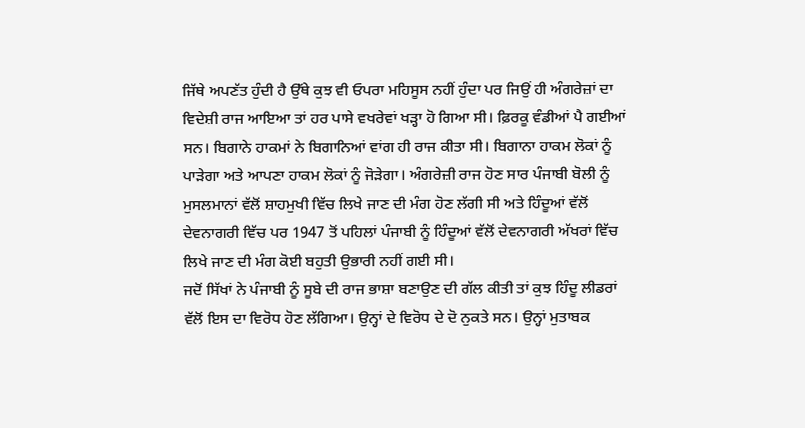ਜਿੱਥੇ ਅਪਣੱਤ ਹੁੰਦੀ ਹੈ ਉੱਥੇ ਕੁਝ ਵੀ ਓਪਰਾ ਮਹਿਸੂਸ ਨਹੀਂ ਹੁੰਦਾ ਪਰ ਜਿਉਂ ਹੀ ਅੰਗਰੇਜ਼ਾਂ ਦਾ ਵਿਦੇਸ਼ੀ ਰਾਜ ਆਇਆ ਤਾਂ ਹਰ ਪਾਸੇ ਵਖਰੇਵਾਂ ਖੜ੍ਹਾ ਹੋ ਗਿਆ ਸੀ। ਫ਼ਿਰਕੂ ਵੰਡੀਆਂ ਪੈ ਗਈਆਂ ਸਨ। ਬਿਗਾਨੇ ਹਾਕਮਾਂ ਨੇ ਬਿਗਾਨਿਆਂ ਵਾਂਗ ਹੀ ਰਾਜ ਕੀਤਾ ਸੀ। ਬਿਗਾਨਾ ਹਾਕਮ ਲੋਕਾਂ ਨੂੰ ਪਾੜੇਗਾ ਅਤੇ ਆਪਣਾ ਹਾਕਮ ਲੋਕਾਂ ਨੂੰ ਜੋੜੇਗਾ। ਅੰਗਰੇਜ਼ੀ ਰਾਜ ਹੋਣ ਸਾਰ ਪੰਜਾਬੀ ਬੋਲੀ ਨੂੰ ਮੁਸਲਮਾਨਾਂ ਵੱਲੋਂ ਸ਼ਾਹਮੁਖੀ ਵਿੱਚ ਲਿਖੇ ਜਾਣ ਦੀ ਮੰਗ ਹੋਣ ਲੱਗੀ ਸੀ ਅਤੇ ਹਿੰਦੂਆਂ ਵੱਲੋਂ ਦੇਵਨਾਗਰੀ ਵਿੱਚ ਪਰ 1947 ਤੋਂ ਪਹਿਲਾਂ ਪੰਜਾਬੀ ਨੂੰ ਹਿੰਦੂਆਂ ਵੱਲੋਂ ਦੇਵਨਾਗਰੀ ਅੱਖਰਾਂ ਵਿੱਚ ਲਿਖੇ ਜਾਣ ਦੀ ਮੰਗ ਕੋਈ ਬਹੁਤੀ ਉਭਾਰੀ ਨਹੀਂ ਗਈ ਸੀ।
ਜਦੋਂ ਸਿੱਖਾਂ ਨੇ ਪੰਜਾਬੀ ਨੂੰ ਸੂਬੇ ਦੀ ਰਾਜ ਭਾਸ਼ਾ ਬਣਾਉਣ ਦੀ ਗੱਲ ਕੀਤੀ ਤਾਂ ਕੁਝ ਹਿੰਦੂ ਲੀਡਰਾਂ ਵੱਲੋਂ ਇਸ ਦਾ ਵਿਰੋਧ ਹੋਣ ਲੱਗਿਆ। ਉਨ੍ਹਾਂ ਦੇ ਵਿਰੋਧ ਦੇ ਦੋ ਨੁਕਤੇ ਸਨ। ਉਨ੍ਹਾਂ ਮੁਤਾਬਕ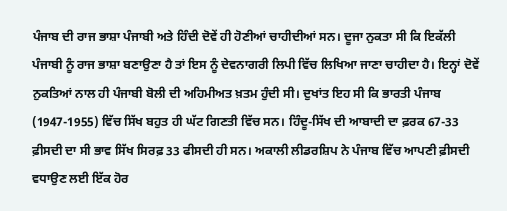ਪੰਜਾਬ ਦੀ ਰਾਜ ਭਾਸ਼ਾ ਪੰਜਾਬੀ ਅਤੇ ਹਿੰਦੀ ਦੋਵੇਂ ਹੀ ਹੋਣੀਆਂ ਚਾਹੀਦੀਆਂ ਸਨ। ਦੂਜਾ ਨੁਕਤਾ ਸੀ ਕਿ ਇਕੱਲੀ ਪੰਜਾਬੀ ਨੂੰ ਰਾਜ ਭਾਸ਼ਾ ਬਣਾਉਣਾ ਹੈ ਤਾਂ ਇਸ ਨੂੰ ਦੇਵਨਾਗਰੀ ਲਿਪੀ ਵਿੱਚ ਲਿਖਿਆ ਜਾਣਾ ਚਾਹੀਦਾ ਹੈ। ਇਨ੍ਹਾਂ ਦੋਵੇਂ ਨੁਕਤਿਆਂ ਨਾਲ ਹੀ ਪੰਜਾਬੀ ਬੋਲੀ ਦੀ ਅਹਿਮੀਅਤ ਖ਼ਤਮ ਹੁੰਦੀ ਸੀ। ਦੁਖਾਂਤ ਇਹ ਸੀ ਕਿ ਭਾਰਤੀ ਪੰਜਾਬ (1947-1955) ਵਿੱਚ ਸਿੱਖ ਬਹੁਤ ਹੀ ਘੱਟ ਗਿਣਤੀ ਵਿੱਚ ਸਨ। ਹਿੰਦੂ-ਸਿੱਖ ਦੀ ਆਬਾਦੀ ਦਾ ਫ਼ਰਕ 67-33 ਫ਼ੀਸਦੀ ਦਾ ਸੀ ਭਾਵ ਸਿੱਖ ਸਿਰਫ਼ 33 ਫੀਸਦੀ ਹੀ ਸਨ। ਅਕਾਲੀ ਲੀਡਰਸ਼ਿਪ ਨੇ ਪੰਜਾਬ ਵਿੱਚ ਆਪਣੀ ਫ਼ੀਸਦੀ ਵਧਾਉਣ ਲਈ ਇੱਕ ਹੋਰ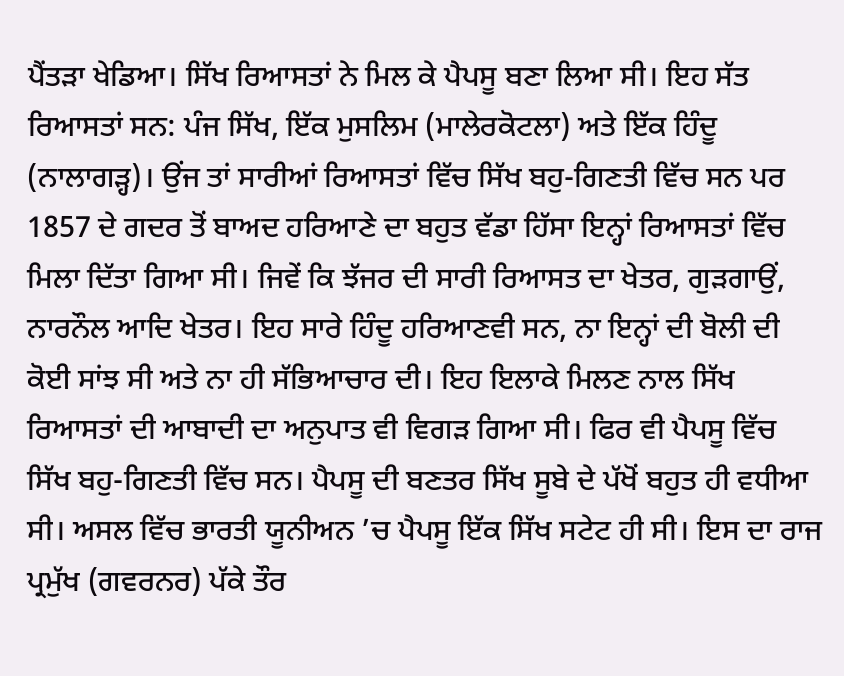ਪੈਂਤੜਾ ਖੇਡਿਆ। ਸਿੱਖ ਰਿਆਸਤਾਂ ਨੇ ਮਿਲ ਕੇ ਪੈਪਸੂ ਬਣਾ ਲਿਆ ਸੀ। ਇਹ ਸੱਤ ਰਿਆਸਤਾਂ ਸਨ: ਪੰਜ ਸਿੱਖ, ਇੱਕ ਮੁਸਲਿਮ (ਮਾਲੇਰਕੋਟਲਾ) ਅਤੇ ਇੱਕ ਹਿੰਦੂ (ਨਾਲਾਗੜ੍ਹ)। ਉਂਜ ਤਾਂ ਸਾਰੀਆਂ ਰਿਆਸਤਾਂ ਵਿੱਚ ਸਿੱਖ ਬਹੁ-ਗਿਣਤੀ ਵਿੱਚ ਸਨ ਪਰ 1857 ਦੇ ਗਦਰ ਤੋਂ ਬਾਅਦ ਹਰਿਆਣੇ ਦਾ ਬਹੁਤ ਵੱਡਾ ਹਿੱਸਾ ਇਨ੍ਹਾਂ ਰਿਆਸਤਾਂ ਵਿੱਚ ਮਿਲਾ ਦਿੱਤਾ ਗਿਆ ਸੀ। ਜਿਵੇਂ ਕਿ ਝੱਜਰ ਦੀ ਸਾਰੀ ਰਿਆਸਤ ਦਾ ਖੇਤਰ, ਗੁੜਗਾਉਂ, ਨਾਰਨੌਲ ਆਦਿ ਖੇਤਰ। ਇਹ ਸਾਰੇ ਹਿੰਦੂ ਹਰਿਆਣਵੀ ਸਨ, ਨਾ ਇਨ੍ਹਾਂ ਦੀ ਬੋਲੀ ਦੀ ਕੋਈ ਸਾਂਝ ਸੀ ਅਤੇ ਨਾ ਹੀ ਸੱਭਿਆਚਾਰ ਦੀ। ਇਹ ਇਲਾਕੇ ਮਿਲਣ ਨਾਲ ਸਿੱਖ ਰਿਆਸਤਾਂ ਦੀ ਆਬਾਦੀ ਦਾ ਅਨੁਪਾਤ ਵੀ ਵਿਗੜ ਗਿਆ ਸੀ। ਫਿਰ ਵੀ ਪੈਪਸੂ ਵਿੱਚ ਸਿੱਖ ਬਹੁ-ਗਿਣਤੀ ਵਿੱਚ ਸਨ। ਪੈਪਸੂ ਦੀ ਬਣਤਰ ਸਿੱਖ ਸੂਬੇ ਦੇ ਪੱਖੋਂ ਬਹੁਤ ਹੀ ਵਧੀਆ ਸੀ। ਅਸਲ ਵਿੱਚ ਭਾਰਤੀ ਯੂਨੀਅਨ ’ਚ ਪੈਪਸੂ ਇੱਕ ਸਿੱਖ ਸਟੇਟ ਹੀ ਸੀ। ਇਸ ਦਾ ਰਾਜ ਪ੍ਰਮੁੱਖ (ਗਵਰਨਰ) ਪੱਕੇ ਤੌਰ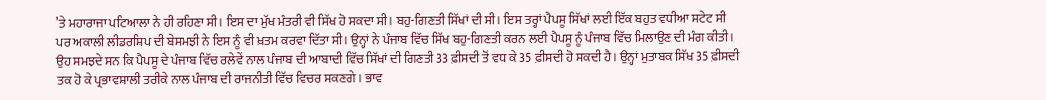’ਤੇ ਮਹਾਰਾਜਾ ਪਟਿਆਲਾ ਨੇ ਹੀ ਰਹਿਣਾ ਸੀ। ਇਸ ਦਾ ਮੁੱਖ ਮੰਤਰੀ ਵੀ ਸਿੱਖ ਹੋ ਸਕਦਾ ਸੀ। ਬਹੁ-ਗਿਣਤੀ ਸਿੱਖਾਂ ਦੀ ਸੀ। ਇਸ ਤਰ੍ਹਾਂ ਪੈਪਸੂ ਸਿੱਖਾਂ ਲਈ ਇੱਕ ਬਹੁਤ ਵਧੀਆ ਸਟੇਟ ਸੀ ਪਰ ਅਕਾਲੀ ਲੀਡਰਸ਼ਿਪ ਦੀ ਬੇਸਮਝੀ ਨੇ ਇਸ ਨੂੰ ਵੀ ਖ਼ਤਮ ਕਰਵਾ ਦਿੱਤਾ ਸੀ। ਉਨ੍ਹਾਂ ਨੇ ਪੰਜਾਬ ਵਿੱਚ ਸਿੱਖ ਬਹੁ-ਗਿਣਤੀ ਕਰਨ ਲਈ ਪੈਪਸੂ ਨੂੰ ਪੰਜਾਬ ਵਿੱਚ ਮਿਲਾਉਣ ਦੀ ਮੰਗ ਕੀਤੀ। ਉਹ ਸਮਝਦੇ ਸਨ ਕਿ ਪੈਪਸੂ ਦੇ ਪੰਜਾਬ ਵਿੱਚ ਰਲੇਵੇਂ ਨਾਲ ਪੰਜਾਬ ਦੀ ਆਬਾਦੀ ਵਿੱਚ ਸਿੱਖਾਂ ਦੀ ਗਿਣਤੀ 33 ਫ਼ੀਸਦੀ ਤੋਂ ਵਧ ਕੇ 35 ਫ਼ੀਸਦੀ ਹੋ ਸਕਦੀ ਹੈ। ਉਨ੍ਹਾਂ ਮੁਤਾਬਕ ਸਿੱਖ 35 ਫ਼ੀਸਦੀ ਤਕ ਹੋ ਕੇ ਪ੍ਰਭਾਵਸ਼ਾਲੀ ਤਰੀਕੇ ਨਾਲ ਪੰਜਾਬ ਦੀ ਰਾਜਨੀਤੀ ਵਿੱਚ ਵਿਚਰ ਸਕਣਗੇ। ਭਾਵ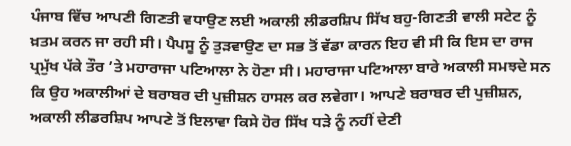ਪੰਜਾਬ ਵਿੱਚ ਆਪਣੀ ਗਿਣਤੀ ਵਧਾਉਣ ਲਈ ਅਕਾਲੀ ਲੀਡਰਸ਼ਿਪ ਸਿੱਖ ਬਹੁ-ਗਿਣਤੀ ਵਾਲੀ ਸਟੇਟ ਨੂੰ ਖ਼ਤਮ ਕਰਨ ਜਾ ਰਹੀ ਸੀ। ਪੈਪਸੂ ਨੂੰ ਤੁੜਵਾਉਣ ਦਾ ਸਭ ਤੋਂ ਵੱਡਾ ਕਾਰਨ ਇਹ ਵੀ ਸੀ ਕਿ ਇਸ ਦਾ ਰਾਜ ਪ੍ਰਮੁੱਖ ਪੱਕੇ ਤੌਰ ’ਤੇ ਮਹਾਰਾਜਾ ਪਟਿਆਲਾ ਨੇ ਹੋਣਾ ਸੀ। ਮਹਾਰਾਜਾ ਪਟਿਆਲਾ ਬਾਰੇ ਅਕਾਲੀ ਸਮਝਦੇ ਸਨ ਕਿ ਉਹ ਅਕਾਲੀਆਂ ਦੇ ਬਰਾਬਰ ਦੀ ਪੁਜ਼ੀਸ਼ਨ ਹਾਸਲ ਕਰ ਲਵੇਗਾ। ਆਪਣੇ ਬਰਾਬਰ ਦੀ ਪੁਜ਼ੀਸ਼ਨ, ਅਕਾਲੀ ਲੀਡਰਸ਼ਿਪ ਆਪਣੇ ਤੋਂ ਇਲਾਵਾ ਕਿਸੇ ਹੋਰ ਸਿੱਖ ਧੜੇ ਨੂੰ ਨਹੀਂ ਦੇਣੀ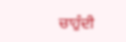ਚਾਹੁੰਦੀ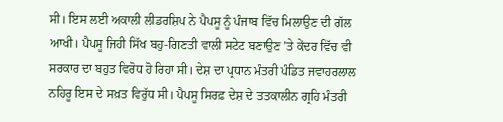ਸੀ। ਇਸ ਲਈ ਅਕਾਲੀ ਲੀਡਰਸ਼ਿਪ ਨੇ ਪੈਪਸੂ ਨੂੰ ਪੰਜਾਬ ਵਿੱਚ ਮਿਲਾਉਣ ਦੀ ਗੱਲ ਆਖੀ। ਪੈਪਸੂ ਜਿਹੀ ਸਿੱਖ ਬਹੁ-ਗਿਣਤੀ ਵਾਲੀ ਸਟੇਟ ਬਣਾਉਣ ’ਤੇ ਕੇਂਦਰ ਵਿੱਚ ਵੀ ਸਰਕਾਰ ਦਾ ਬਹੁਤ ਵਿਰੋਧ ਹੋ ਰਿਹਾ ਸੀ। ਦੇਸ਼ ਦਾ ਪ੍ਰਧਾਨ ਮੰਤਰੀ ਪੰਡਿਤ ਜਵਾਹਰਲਾਲ ਨਹਿਰੂ ਇਸ ਦੇ ਸਖ਼ਤ ਵਿਰੁੱਧ ਸੀ। ਪੈਪਸੂ ਸਿਰਫ਼ ਦੇਸ਼ ਦੇ ਤਤਕਾਲੀਨ ਗ੍ਰਹਿ ਮੰਤਰੀ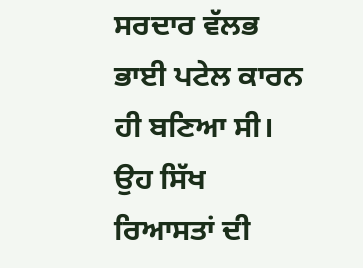ਸਰਦਾਰ ਵੱਲਭ ਭਾਈ ਪਟੇਲ ਕਾਰਨ ਹੀ ਬਣਿਆ ਸੀ। ਉਹ ਸਿੱਖ ਰਿਆਸਤਾਂ ਦੀ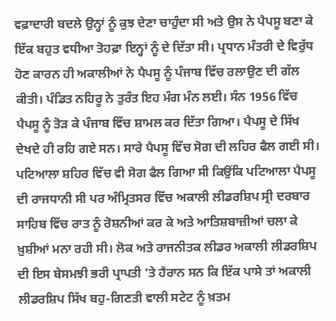ਵਫ਼ਾਦਾਰੀ ਬਦਲੇ ਉਨ੍ਹਾਂ ਨੂੰ ਕੁਝ ਦੇਣਾ ਚਾਹੁੰਦਾ ਸੀ ਅਤੇ ਉਸ ਨੇ ਪੈਪਸੂ ਬਣਾ ਕੇ ਇੱਕ ਬਹੁਤ ਵਧੀਆ ਤੋਹਫ਼ਾ ਇਨ੍ਹਾਂ ਨੂੰ ਦੇ ਦਿੱਤਾ ਸੀ। ਪ੍ਰਧਾਨ ਮੰਤਰੀ ਦੇ ਵਿਰੁੱਧ ਹੋਣ ਕਾਰਨ ਹੀ ਅਕਾਲੀਆਂ ਨੇ ਪੈਪਸੂ ਨੂੰ ਪੰਜਾਬ ਵਿੱਚ ਰਲਾਉਣ ਦੀ ਗੱਲ ਕੀਤੀ। ਪੰਡਿਤ ਨਹਿਰੂ ਨੇ ਤੁਰੰਤ ਇਹ ਮੰਗ ਮੰਨ ਲਈ। ਸੰਨ 1956 ਵਿੱਚ ਪੈਪਸੂ ਨੂੰ ਤੋੜ ਕੇ ਪੰਜਾਬ ਵਿੱਚ ਸ਼ਾਮਲ ਕਰ ਦਿੱਤਾ ਗਿਆ। ਪੈਪਸੂ ਦੇ ਸਿੱਖ ਦੇਖਦੇ ਹੀ ਰਹਿ ਗਏ ਸਨ। ਸਾਰੇ ਪੈਪਸੂ ਵਿੱਚ ਸੋਗ ਦੀ ਲਹਿਰ ਫੈਲ ਗਈ ਸੀ। ਪਟਿਆਲਾ ਸ਼ਹਿਰ ਵਿੱਚ ਵੀ ਸੋਗ ਫੈਲ ਗਿਆ ਸੀ ਕਿਉਂਕਿ ਪਟਿਆਲਾ ਪੈਪਸੂ ਦੀ ਰਾਜਧਾਨੀ ਸੀ ਪਰ ਅੰਮ੍ਰਿਤਸਰ ਵਿੱਚ ਅਕਾਲੀ ਲੀਡਰਸ਼ਿਪ ਸ੍ਰੀ ਦਰਬਾਰ ਸਾਹਿਬ ਵਿੱਚ ਰਾਤ ਨੂੰ ਰੋਸ਼ਨੀਆਂ ਕਰ ਕੇ ਅਤੇ ਆਤਿਸ਼ਬਾਜ਼ੀਆਂ ਚਲਾ ਕੇ ਖ਼ੁਸ਼ੀਆਂ ਮਨਾ ਰਹੀ ਸੀ। ਲੋਕ ਅਤੇ ਰਾਜਨੀਤਕ ਲੀਡਰ ਅਕਾਲੀ ਲੀਡਰਸ਼ਿਪ ਦੀ ਇਸ ਬੇਸਮਝੀ ਭਰੀ ਪ੍ਰਾਪਤੀ ’ਤੇ ਹੈਰਾਨ ਸਨ ਕਿ ਇੱਕ ਪਾਸੇ ਤਾਂ ਅਕਾਲੀ ਲੀਡਰਸ਼ਿਪ ਸਿੱਖ ਬਹੁ-ਗਿਣਤੀ ਵਾਲੀ ਸਟੇਟ ਨੂੰ ਖ਼ਤਮ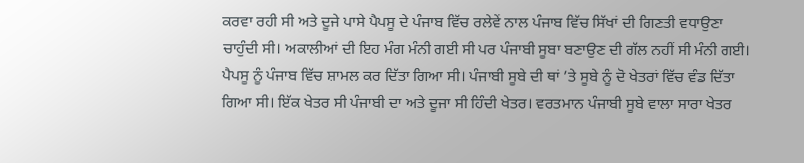ਕਰਵਾ ਰਹੀ ਸੀ ਅਤੇ ਦੂਜੇ ਪਾਸੇ ਪੈਪਸੂ ਦੇ ਪੰਜਾਬ ਵਿੱਚ ਰਲੇਵੇਂ ਨਾਲ ਪੰਜਾਬ ਵਿੱਚ ਸਿੱਖਾਂ ਦੀ ਗਿਣਤੀ ਵਧਾਉਣਾ ਚਾਹੁੰਦੀ ਸੀ। ਅਕਾਲੀਆਂ ਦੀ ਇਹ ਮੰਗ ਮੰਨੀ ਗਈ ਸੀ ਪਰ ਪੰਜਾਬੀ ਸੂਬਾ ਬਣਾਉਣ ਦੀ ਗੱਲ ਨਹੀਂ ਸੀ ਮੰਨੀ ਗਈ। ਪੈਪਸੂ ਨੂੰ ਪੰਜਾਬ ਵਿੱਚ ਸ਼ਾਮਲ ਕਰ ਦਿੱਤਾ ਗਿਆ ਸੀ। ਪੰਜਾਬੀ ਸੂਬੇ ਦੀ ਥਾਂ ’ਤੇ ਸੂਬੇ ਨੂੰ ਦੋ ਖੇਤਰਾਂ ਵਿੱਚ ਵੰਡ ਦਿੱਤਾ ਗਿਆ ਸੀ। ਇੱਕ ਖੇਤਰ ਸੀ ਪੰਜਾਬੀ ਦਾ ਅਤੇ ਦੂਜਾ ਸੀ ਹਿੰਦੀ ਖੇਤਰ। ਵਰਤਮਾਨ ਪੰਜਾਬੀ ਸੂਬੇ ਵਾਲਾ ਸਾਰਾ ਖੇਤਰ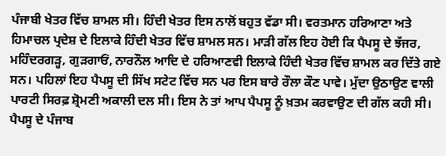ਪੰਜਾਬੀ ਖੇਤਰ ਵਿੱਚ ਸ਼ਾਮਲ ਸੀ। ਹਿੰਦੀ ਖੇਤਰ ਇਸ ਨਾਲੋਂ ਬਹੁਤ ਵੱਡਾ ਸੀ। ਵਰਤਮਾਨ ਹਰਿਆਣਾ ਅਤੇ ਹਿਮਾਚਲ ਪ੍ਰਦੇਸ਼ ਦੇ ਇਲਾਕੇ ਹਿੰਦੀ ਖੇਤਰ ਵਿੱਚ ਸ਼ਾਮਲ ਸਨ। ਮਾੜੀ ਗੱਲ ਇਹ ਹੋਈ ਕਿ ਪੈਪਸੂ ਦੇ ਝੱਜਰ, ਮਹਿੰਦਰਗੜ੍ਹ, ਗੁੜਗਾਓਂ, ਨਾਰਨੌਲ ਆਦਿ ਦੇ ਹਰਿਆਣਵੀ ਇਲਾਕੇ ਹਿੰਦੀ ਖੇਤਰ ਵਿੱਚ ਸ਼ਾਮਲ ਕਰ ਦਿੱਤੇ ਗਏ ਸਨ। ਪਹਿਲਾਂ ਇਹ ਪੈਪਸੂ ਦੀ ਸਿੱਖ ਸਟੇਟ ਵਿੱਚ ਸਨ ਪਰ ਇਸ ਬਾਰੇ ਰੌਲਾ ਕੌਣ ਪਾਵੇ। ਮੁੱਦਾ ਉਠਾਉਣ ਵਾਲੀ ਪਾਰਟੀ ਸਿਰਫ਼ ਸ਼੍ਰੋਮਣੀ ਅਕਾਲੀ ਦਲ ਸੀ। ਇਸ ਨੇ ਤਾਂ ਆਪ ਪੈਪਸੂ ਨੂੰ ਖ਼ਤਮ ਕਰਵਾਉਣ ਦੀ ਗੱਲ ਕਹੀ ਸੀ। ਪੈਪਸੂ ਦੇ ਪੰਜਾਬ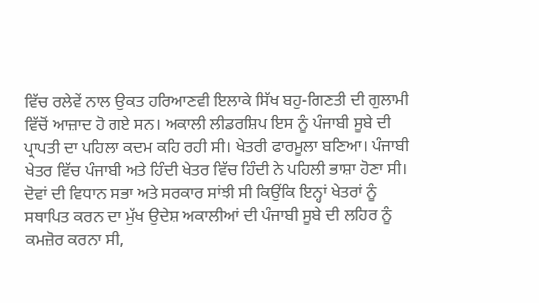ਵਿੱਚ ਰਲੇਵੇਂ ਨਾਲ ਉਕਤ ਹਰਿਆਣਵੀ ਇਲਾਕੇ ਸਿੱਖ ਬਹੁ-ਗਿਣਤੀ ਦੀ ਗੁਲਾਮੀ ਵਿੱਚੋਂ ਆਜ਼ਾਦ ਹੋ ਗਏ ਸਨ। ਅਕਾਲੀ ਲੀਡਰਸ਼ਿਪ ਇਸ ਨੂੰ ਪੰਜਾਬੀ ਸੂਬੇ ਦੀ ਪ੍ਰਾਪਤੀ ਦਾ ਪਹਿਲਾ ਕਦਮ ਕਹਿ ਰਹੀ ਸੀ। ਖੇਤਰੀ ਫਾਰਮੂਲਾ ਬਣਿਆ। ਪੰਜਾਬੀ ਖੇਤਰ ਵਿੱਚ ਪੰਜਾਬੀ ਅਤੇ ਹਿੰਦੀ ਖੇਤਰ ਵਿੱਚ ਹਿੰਦੀ ਨੇ ਪਹਿਲੀ ਭਾਸ਼ਾ ਹੋਣਾ ਸੀ। ਦੋਵਾਂ ਦੀ ਵਿਧਾਨ ਸਭਾ ਅਤੇ ਸਰਕਾਰ ਸਾਂਝੀ ਸੀ ਕਿਉਂਕਿ ਇਨ੍ਹਾਂ ਖੇਤਰਾਂ ਨੂੰ ਸਥਾਪਿਤ ਕਰਨ ਦਾ ਮੁੱਖ ਉਦੇਸ਼ ਅਕਾਲੀਆਂ ਦੀ ਪੰਜਾਬੀ ਸੂਬੇ ਦੀ ਲਹਿਰ ਨੂੰ ਕਮਜ਼ੋਰ ਕਰਨਾ ਸੀ,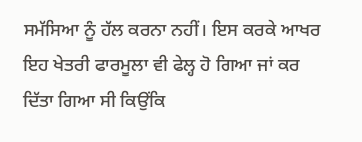ਸਮੱਸਿਆ ਨੂੰ ਹੱਲ ਕਰਨਾ ਨਹੀਂ। ਇਸ ਕਰਕੇ ਆਖਰ ਇਹ ਖੇਤਰੀ ਫਾਰਮੂਲਾ ਵੀ ਫੇਲ੍ਹ ਹੋ ਗਿਆ ਜਾਂ ਕਰ ਦਿੱਤਾ ਗਿਆ ਸੀ ਕਿਉਂਕਿ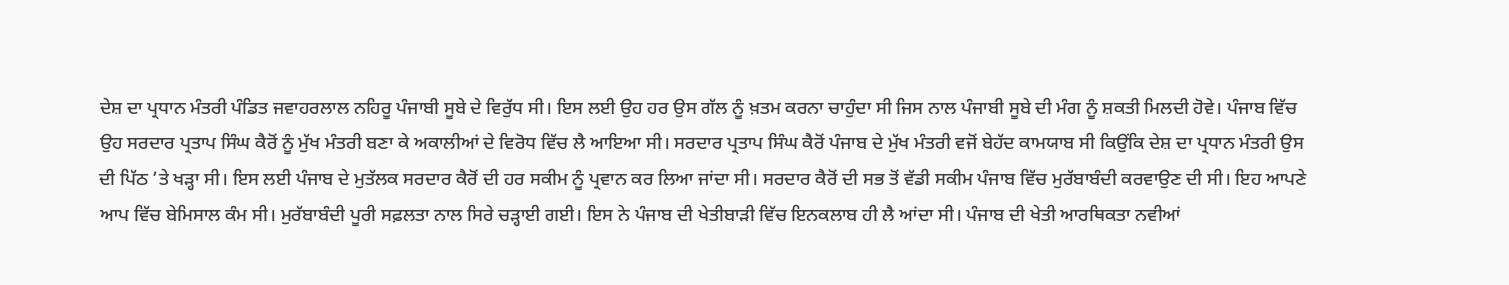ਦੇਸ਼ ਦਾ ਪ੍ਰਧਾਨ ਮੰਤਰੀ ਪੰਡਿਤ ਜਵਾਹਰਲਾਲ ਨਹਿਰੂ ਪੰਜਾਬੀ ਸੂਬੇ ਦੇ ਵਿਰੁੱਧ ਸੀ। ਇਸ ਲਈ ਉਹ ਹਰ ਉਸ ਗੱਲ ਨੂੰ ਖ਼ਤਮ ਕਰਨਾ ਚਾਹੁੰਦਾ ਸੀ ਜਿਸ ਨਾਲ ਪੰਜਾਬੀ ਸੂਬੇ ਦੀ ਮੰਗ ਨੂੰ ਸ਼ਕਤੀ ਮਿਲਦੀ ਹੋਵੇ। ਪੰਜਾਬ ਵਿੱਚ ਉਹ ਸਰਦਾਰ ਪ੍ਰਤਾਪ ਸਿੰਘ ਕੈਰੋਂ ਨੂੰ ਮੁੱਖ ਮੰਤਰੀ ਬਣਾ ਕੇ ਅਕਾਲੀਆਂ ਦੇ ਵਿਰੋਧ ਵਿੱਚ ਲੈ ਆਇਆ ਸੀ। ਸਰਦਾਰ ਪ੍ਰਤਾਪ ਸਿੰਘ ਕੈਰੋਂ ਪੰਜਾਬ ਦੇ ਮੁੱਖ ਮੰਤਰੀ ਵਜੋਂ ਬੇਹੱਦ ਕਾਮਯਾਬ ਸੀ ਕਿਉਂਕਿ ਦੇਸ਼ ਦਾ ਪ੍ਰਧਾਨ ਮੰਤਰੀ ਉਸ ਦੀ ਪਿੱਠ ’ਤੇ ਖੜ੍ਹਾ ਸੀ। ਇਸ ਲਈ ਪੰਜਾਬ ਦੇ ਮੁਤੱਲਕ ਸਰਦਾਰ ਕੈਰੋਂ ਦੀ ਹਰ ਸਕੀਮ ਨੂੰ ਪ੍ਰਵਾਨ ਕਰ ਲਿਆ ਜਾਂਦਾ ਸੀ। ਸਰਦਾਰ ਕੈਰੋਂ ਦੀ ਸਭ ਤੋਂ ਵੱਡੀ ਸਕੀਮ ਪੰਜਾਬ ਵਿੱਚ ਮੁਰੱਬਾਬੰਦੀ ਕਰਵਾਉਣ ਦੀ ਸੀ। ਇਹ ਆਪਣੇ ਆਪ ਵਿੱਚ ਬੇਮਿਸਾਲ ਕੰਮ ਸੀ। ਮੁਰੱਬਾਬੰਦੀ ਪੂਰੀ ਸਫ਼ਲਤਾ ਨਾਲ ਸਿਰੇ ਚੜ੍ਹਾਈ ਗਈ। ਇਸ ਨੇ ਪੰਜਾਬ ਦੀ ਖੇਤੀਬਾੜੀ ਵਿੱਚ ਇਨਕਲਾਬ ਹੀ ਲੈ ਆਂਦਾ ਸੀ। ਪੰਜਾਬ ਦੀ ਖੇਤੀ ਆਰਥਿਕਤਾ ਨਵੀਆਂ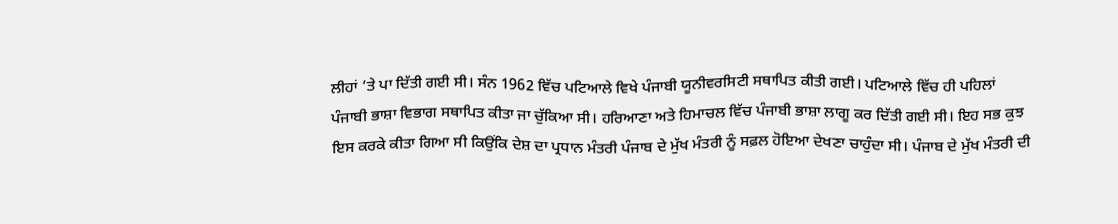ਲੀਹਾਂ ’ਤੇ ਪਾ ਦਿੱਤੀ ਗਈ ਸੀ। ਸੰਨ 1962 ਵਿੱਚ ਪਟਿਆਲੇ ਵਿਖੇ ਪੰਜਾਬੀ ਯੂਨੀਵਰਸਿਟੀ ਸਥਾਪਿਤ ਕੀਤੀ ਗਈ। ਪਟਿਆਲੇ ਵਿੱਚ ਹੀ ਪਹਿਲਾਂ ਪੰਜਾਬੀ ਭਾਸ਼ਾ ਵਿਭਾਗ ਸਥਾਪਿਤ ਕੀਤਾ ਜਾ ਚੁੱਕਿਆ ਸੀ। ਹਰਿਆਣਾ ਅਤੇ ਹਿਮਾਚਲ ਵਿੱਚ ਪੰਜਾਬੀ ਭਾਸ਼ਾ ਲਾਗੂ ਕਰ ਦਿੱਤੀ ਗਈ ਸੀ। ਇਹ ਸਭ ਕੁਝ ਇਸ ਕਰਕੇ ਕੀਤਾ ਗਿਆ ਸੀ ਕਿਉਂਕਿ ਦੇਸ਼ ਦਾ ਪ੍ਰਧਾਨ ਮੰਤਰੀ ਪੰਜਾਬ ਦੇ ਮੁੱਖ ਮੰਤਰੀ ਨੂੰ ਸਫ਼ਲ ਹੋਇਆ ਦੇਖਣਾ ਚਾਹੁੰਦਾ ਸੀ। ਪੰਜਾਬ ਦੇ ਮੁੱਖ ਮੰਤਰੀ ਦੀ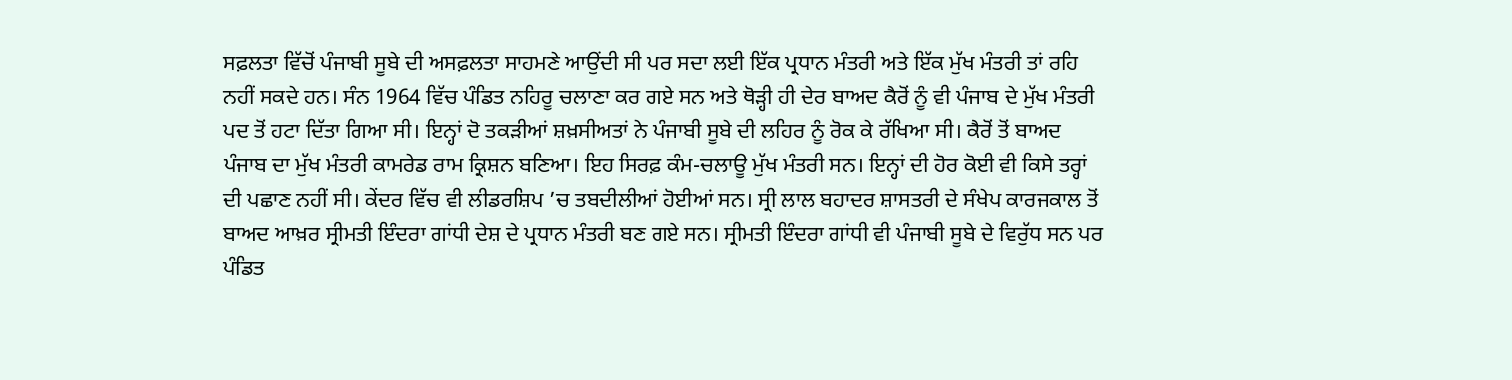ਸਫ਼ਲਤਾ ਵਿੱਚੋਂ ਪੰਜਾਬੀ ਸੂਬੇ ਦੀ ਅਸਫ਼ਲਤਾ ਸਾਹਮਣੇ ਆਉਂਦੀ ਸੀ ਪਰ ਸਦਾ ਲਈ ਇੱਕ ਪ੍ਰਧਾਨ ਮੰਤਰੀ ਅਤੇ ਇੱਕ ਮੁੱਖ ਮੰਤਰੀ ਤਾਂ ਰਹਿ ਨਹੀਂ ਸਕਦੇ ਹਨ। ਸੰਨ 1964 ਵਿੱਚ ਪੰਡਿਤ ਨਹਿਰੂ ਚਲਾਣਾ ਕਰ ਗਏ ਸਨ ਅਤੇ ਥੋੜ੍ਹੀ ਹੀ ਦੇਰ ਬਾਅਦ ਕੈਰੋਂ ਨੂੰ ਵੀ ਪੰਜਾਬ ਦੇ ਮੁੱਖ ਮੰਤਰੀ ਪਦ ਤੋਂ ਹਟਾ ਦਿੱਤਾ ਗਿਆ ਸੀ। ਇਨ੍ਹਾਂ ਦੋ ਤਕੜੀਆਂ ਸ਼ਖ਼ਸੀਅਤਾਂ ਨੇ ਪੰਜਾਬੀ ਸੂਬੇ ਦੀ ਲਹਿਰ ਨੂੰ ਰੋਕ ਕੇ ਰੱਖਿਆ ਸੀ। ਕੈਰੋਂ ਤੋਂ ਬਾਅਦ ਪੰਜਾਬ ਦਾ ਮੁੱਖ ਮੰਤਰੀ ਕਾਮਰੇਡ ਰਾਮ ਕ੍ਰਿਸ਼ਨ ਬਣਿਆ। ਇਹ ਸਿਰਫ਼ ਕੰਮ-ਚਲਾਊ ਮੁੱਖ ਮੰਤਰੀ ਸਨ। ਇਨ੍ਹਾਂ ਦੀ ਹੋਰ ਕੋਈ ਵੀ ਕਿਸੇ ਤਰ੍ਹਾਂ ਦੀ ਪਛਾਣ ਨਹੀਂ ਸੀ। ਕੇਂਦਰ ਵਿੱਚ ਵੀ ਲੀਡਰਸ਼ਿਪ ’ਚ ਤਬਦੀਲੀਆਂ ਹੋਈਆਂ ਸਨ। ਸ੍ਰੀ ਲਾਲ ਬਹਾਦਰ ਸ਼ਾਸਤਰੀ ਦੇ ਸੰਖੇਪ ਕਾਰਜਕਾਲ ਤੋਂ ਬਾਅਦ ਆਖ਼ਰ ਸ੍ਰੀਮਤੀ ਇੰਦਰਾ ਗਾਂਧੀ ਦੇਸ਼ ਦੇ ਪ੍ਰਧਾਨ ਮੰਤਰੀ ਬਣ ਗਏ ਸਨ। ਸ੍ਰੀਮਤੀ ਇੰਦਰਾ ਗਾਂਧੀ ਵੀ ਪੰਜਾਬੀ ਸੂਬੇ ਦੇ ਵਿਰੁੱਧ ਸਨ ਪਰ ਪੰਡਿਤ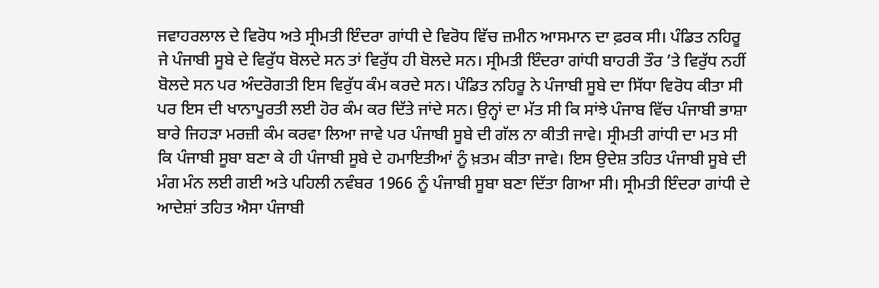ਜਵਾਹਰਲਾਲ ਦੇ ਵਿਰੋਧ ਅਤੇ ਸ੍ਰੀਮਤੀ ਇੰਦਰਾ ਗਾਂਧੀ ਦੇ ਵਿਰੋਧ ਵਿੱਚ ਜ਼ਮੀਨ ਆਸਮਾਨ ਦਾ ਫ਼ਰਕ ਸੀ। ਪੰਡਿਤ ਨਹਿਰੂ ਜੇ ਪੰਜਾਬੀ ਸੂਬੇ ਦੇ ਵਿਰੁੱਧ ਬੋਲਦੇ ਸਨ ਤਾਂ ਵਿਰੁੱਧ ਹੀ ਬੋਲਦੇ ਸਨ। ਸ੍ਰੀਮਤੀ ਇੰਦਰਾ ਗਾਂਧੀ ਬਾਹਰੀ ਤੌਰ ’ਤੇ ਵਿਰੁੱਧ ਨਹੀਂ ਬੋਲਦੇ ਸਨ ਪਰ ਅੰਦਰੋਗਤੀ ਇਸ ਵਿਰੁੱਧ ਕੰਮ ਕਰਦੇ ਸਨ। ਪੰਡਿਤ ਨਹਿਰੂ ਨੇ ਪੰਜਾਬੀ ਸੂਬੇ ਦਾ ਸਿੱਧਾ ਵਿਰੋਧ ਕੀਤਾ ਸੀ ਪਰ ਇਸ ਦੀ ਖਾਨਾਪੂਰਤੀ ਲਈ ਹੋਰ ਕੰਮ ਕਰ ਦਿੱਤੇ ਜਾਂਦੇ ਸਨ। ਉਨ੍ਹਾਂ ਦਾ ਮੱਤ ਸੀ ਕਿ ਸਾਂਝੇ ਪੰਜਾਬ ਵਿੱਚ ਪੰਜਾਬੀ ਭਾਸ਼ਾ ਬਾਰੇ ਜਿਹੜਾ ਮਰਜ਼ੀ ਕੰਮ ਕਰਵਾ ਲਿਆ ਜਾਵੇ ਪਰ ਪੰਜਾਬੀ ਸੂਬੇ ਦੀ ਗੱਲ ਨਾ ਕੀਤੀ ਜਾਵੇ। ਸ੍ਰੀਮਤੀ ਗਾਂਧੀ ਦਾ ਮਤ ਸੀ ਕਿ ਪੰਜਾਬੀ ਸੂਬਾ ਬਣਾ ਕੇ ਹੀ ਪੰਜਾਬੀ ਸੂਬੇ ਦੇ ਹਮਾਇਤੀਆਂ ਨੂੰ ਖ਼ਤਮ ਕੀਤਾ ਜਾਵੇ। ਇਸ ਉਦੇਸ਼ ਤਹਿਤ ਪੰਜਾਬੀ ਸੂਬੇ ਦੀ ਮੰਗ ਮੰਨ ਲਈ ਗਈ ਅਤੇ ਪਹਿਲੀ ਨਵੰਬਰ 1966 ਨੂੰ ਪੰਜਾਬੀ ਸੂਬਾ ਬਣਾ ਦਿੱਤਾ ਗਿਆ ਸੀ। ਸ੍ਰੀਮਤੀ ਇੰਦਰਾ ਗਾਂਧੀ ਦੇ ਆਦੇਸ਼ਾਂ ਤਹਿਤ ਐਸਾ ਪੰਜਾਬੀ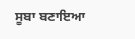ਸੂਬਾ ਬਣਾਇਆ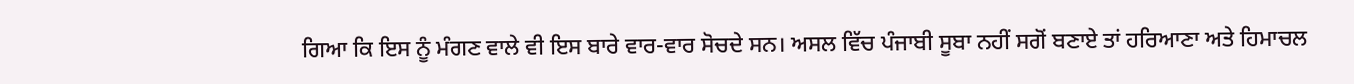ਗਿਆ ਕਿ ਇਸ ਨੂੰ ਮੰਗਣ ਵਾਲੇ ਵੀ ਇਸ ਬਾਰੇ ਵਾਰ-ਵਾਰ ਸੋਚਦੇ ਸਨ। ਅਸਲ ਵਿੱਚ ਪੰਜਾਬੀ ਸੂਬਾ ਨਹੀਂ ਸਗੋਂ ਬਣਾਏ ਤਾਂ ਹਰਿਆਣਾ ਅਤੇ ਹਿਮਾਚਲ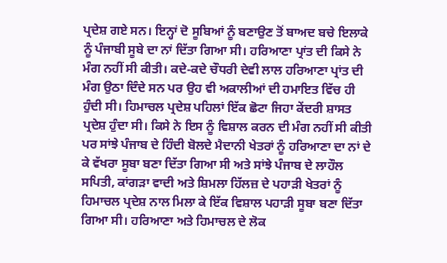ਪ੍ਰਦੇਸ਼ ਗਏ ਸਨ। ਇਨ੍ਹਾਂ ਦੋ ਸੂਬਿਆਂ ਨੂੰ ਬਣਾਉਣ ਤੋਂ ਬਾਅਦ ਬਚੇ ਇਲਾਕੇ ਨੂੰ ਪੰਜਾਬੀ ਸੂਬੇ ਦਾ ਨਾਂ ਦਿੱਤਾ ਗਿਆ ਸੀ। ਹਰਿਆਣਾ ਪ੍ਰਾਂਤ ਦੀ ਕਿਸੇ ਨੇ ਮੰਗ ਨਹੀਂ ਸੀ ਕੀਤੀ। ਕਦੇ-ਕਦੇ ਚੌਧਰੀ ਦੇਵੀ ਲਾਲ ਹਰਿਆਣਾ ਪ੍ਰਾਂਤ ਦੀ ਮੰਗ ਉਠਾ ਦਿੰਦੇ ਸਨ ਪਰ ਉਹ ਵੀ ਅਕਾਲੀਆਂ ਦੀ ਹਮਾਇਤ ਵਿੱਚ ਹੀ ਹੁੰਦੀ ਸੀ। ਹਿਮਾਚਲ ਪ੍ਰਦੇਸ਼ ਪਹਿਲਾਂ ਇੱਕ ਛੋਟਾ ਜਿਹਾ ਕੇਂਦਰੀ ਸ਼ਾਸਤ ਪ੍ਰਦੇਸ਼ ਹੁੰਦਾ ਸੀ। ਕਿਸੇ ਨੇ ਇਸ ਨੂੰ ਵਿਸ਼ਾਲ ਕਰਨ ਦੀ ਮੰਗ ਨਹੀਂ ਸੀ ਕੀਤੀ ਪਰ ਸਾਂਝੇ ਪੰਜਾਬ ਦੇ ਹਿੰਦੀ ਬੋਲਦੇ ਮੈਦਾਨੀ ਖੇਤਰਾਂ ਨੂੰ ਹਰਿਆਣਾ ਦਾ ਨਾਂ ਦੇ ਕੇ ਵੱਖਰਾ ਸੂਬਾ ਬਣਾ ਦਿੱਤਾ ਗਿਆ ਸੀ ਅਤੇ ਸਾਂਝੇ ਪੰਜਾਬ ਦੇ ਲਾਹੌਲ ਸਪਿਤੀ, ਕਾਂਗੜਾ ਵਾਦੀ ਅਤੇ ਸ਼ਿਮਲਾ ਹਿੱਲਜ਼ ਦੇ ਪਹਾੜੀ ਖੇਤਰਾਂ ਨੂੰ ਹਿਮਾਚਲ ਪ੍ਰਦੇਸ਼ ਨਾਲ ਮਿਲਾ ਕੇ ਇੱਕ ਵਿਸ਼ਾਲ ਪਹਾੜੀ ਸੂਬਾ ਬਣਾ ਦਿੱਤਾ ਗਿਆ ਸੀ। ਹਰਿਆਣਾ ਅਤੇ ਹਿਮਾਚਲ ਦੇ ਲੋਕ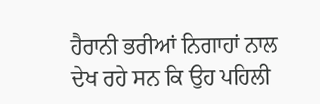ਹੈਰਾਨੀ ਭਰੀਆਂ ਨਿਗਾਹਾਂ ਨਾਲ ਦੇਖ ਰਹੇ ਸਨ ਕਿ ਉਹ ਪਹਿਲੀ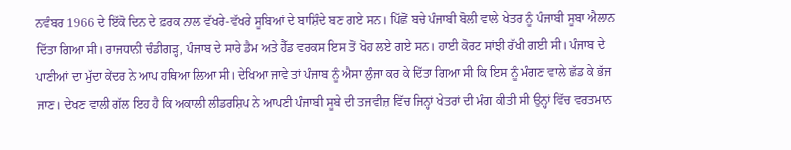ਨਵੰਬਰ 1966 ਦੇ ਇੱਕੋ ਦਿਨ ਦੇ ਫ਼ਰਕ ਨਾਲ ਵੱਖਰੇ-ਵੱਖਰੇ ਸੂਬਿਆਂ ਦੇ ਬਾਸ਼ਿੰਦੇ ਬਣ ਗਏ ਸਨ। ਪਿੱਛੋਂ ਬਚੇ ਪੰਜਾਬੀ ਬੋਲੀ ਵਾਲੇ ਖੇਤਰ ਨੂੰ ਪੰਜਾਬੀ ਸੂਬਾ ਐਲਾਨ ਦਿੱਤਾ ਗਿਆ ਸੀ। ਰਾਜਧਾਨੀ ਚੰਡੀਗੜ੍ਹ, ਪੰਜਾਬ ਦੇ ਸਾਰੇ ਡੈਮ ਅਤੇ ਹੈੱਡ ਵਰਕਸ ਇਸ ਤੋਂ ਖੋਹ ਲਏ ਗਏ ਸਨ। ਹਾਈ ਕੋਰਟ ਸਾਂਝੀ ਰੱਖੀ ਗਈ ਸੀ। ਪੰਜਾਬ ਦੇ ਪਾਣੀਆਂ ਦਾ ਮੁੱਦਾ ਕੇਂਦਰ ਨੇ ਆਪ ਹਥਿਆ ਲਿਆ ਸੀ। ਦੇਖਿਆ ਜਾਵੇ ਤਾਂ ਪੰਜਾਬ ਨੂੰ ਐਸਾ ਲੁੰਜਾ ਕਰ ਕੇ ਦਿੱਤਾ ਗਿਆ ਸੀ ਕਿ ਇਸ ਨੂੰ ਮੰਗਣ ਵਾਲੇ ਛੱਡ ਕੇ ਭੱਜ ਜਾਣ। ਦੇਖਣ ਵਾਲੀ ਗੱਲ ਇਹ ਹੈ ਕਿ ਅਕਾਲੀ ਲੀਡਰਸ਼ਿਪ ਨੇ ਆਪਣੀ ਪੰਜਾਬੀ ਸੂਬੇ ਦੀ ਤਜਵੀਜ਼ ਵਿੱਚ ਜਿਨ੍ਹਾਂ ਖੇਤਰਾਂ ਦੀ ਮੰਗ ਕੀਤੀ ਸੀ ਉਨ੍ਹਾਂ ਵਿੱਚ ਵਰਤਮਾਨ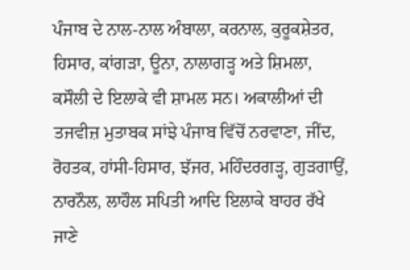ਪੰਜਾਬ ਦੇ ਨਾਲ-ਨਾਲ ਅੰਬਾਲਾ, ਕਰਨਾਲ, ਕੁਰੂਕਸ਼ੇਤਰ, ਹਿਸਾਰ, ਕਾਂਗੜਾ, ਊਨਾ, ਨਾਲਾਗੜ੍ਹ ਅਤੇ ਸ਼ਿਮਲਾ, ਕਸੌਲੀ ਦੇ ਇਲਾਕੇ ਵੀ ਸ਼ਾਮਲ ਸਨ। ਅਕਾਲੀਆਂ ਦੀ ਤਜਵੀਜ਼ ਮੁਤਾਬਕ ਸਾਂਝੇ ਪੰਜਾਬ ਵਿੱਚੋਂ ਨਰਵਾਣਾ, ਜੀਂਦ, ਰੋਹਤਕ, ਹਾਂਸੀ-ਹਿਸਾਰ, ਝੱਜਰ, ਮਹਿੰਦਰਗੜ੍ਹ, ਗੁੜਗਾਉਂ, ਨਾਰਨੌਲ, ਲਾਹੌਲ ਸਪਿਤੀ ਆਦਿ ਇਲਾਕੇ ਬਾਹਰ ਰੱਖੇ ਜਾਣੇ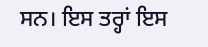ਸਨ। ਇਸ ਤਰ੍ਹਾਂ ਇਸ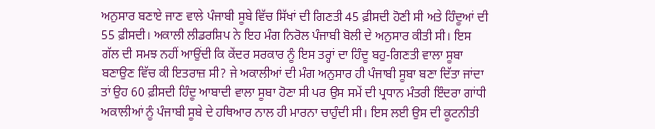ਅਨੁਸਾਰ ਬਣਾਏ ਜਾਣ ਵਾਲੇ ਪੰਜਾਬੀ ਸੂਬੇ ਵਿੱਚ ਸਿੱਖਾਂ ਦੀ ਗਿਣਤੀ 45 ਫ਼ੀਸਦੀ ਹੋਣੀ ਸੀ ਅਤੇ ਹਿੰਦੂਆਂ ਦੀ 55 ਫ਼ੀਸਦੀ। ਅਕਾਲੀ ਲੀਡਰਸ਼ਿਪ ਨੇ ਇਹ ਮੰਗ ਨਿਰੋਲ ਪੰਜਾਬੀ ਬੋਲੀ ਦੇ ਅਨੁਸਾਰ ਕੀਤੀ ਸੀ। ਇਸ ਗੱਲ ਦੀ ਸਮਝ ਨਹੀਂ ਆਉਂਦੀ ਕਿ ਕੇਂਦਰ ਸਰਕਾਰ ਨੂੰ ਇਸ ਤਰ੍ਹਾਂ ਦਾ ਹਿੰਦੂ ਬਹੁ-ਗਿਣਤੀ ਵਾਲਾ ਸੂਬਾ ਬਣਾਉਣ ਵਿੱਚ ਕੀ ਇਤਰਾਜ਼ ਸੀ? ਜੇ ਅਕਾਲੀਆਂ ਦੀ ਮੰਗ ਅਨੁਸਾਰ ਹੀ ਪੰਜਾਬੀ ਸੂਬਾ ਬਣਾ ਦਿੱਤਾ ਜਾਂਦਾ ਤਾਂ ਉਹ 60 ਫ਼ੀਸਦੀ ਹਿੰਦੂ ਆਬਾਦੀ ਵਾਲਾ ਸੂਬਾ ਹੋਣਾ ਸੀ ਪਰ ਉਸ ਸਮੇਂ ਦੀ ਪ੍ਰਧਾਨ ਮੰਤਰੀ ਇੰਦਰਾ ਗਾਂਧੀ ਅਕਾਲੀਆਂ ਨੂੰ ਪੰਜਾਬੀ ਸੂਬੇ ਦੇ ਹਥਿਆਰ ਨਾਲ ਹੀ ਮਾਰਨਾ ਚਾਹੁੰਦੀ ਸੀ। ਇਸ ਲਈ ਉਸ ਦੀ ਕੂਟਨੀਤੀ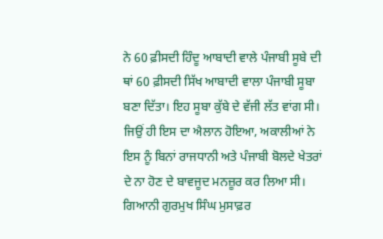ਨੇ 60 ਫ਼ੀਸਦੀ ਹਿੰਦੂ ਆਬਾਦੀ ਵਾਲੇ ਪੰਜਾਬੀ ਸੂਬੇ ਦੀ ਥਾਂ 60 ਫ਼ੀਸਦੀ ਸਿੱਖ ਆਬਾਦੀ ਵਾਲਾ ਪੰਜਾਬੀ ਸੂਬਾ ਬਣਾ ਦਿੱਤਾ। ਇਹ ਸੂਬਾ ਕੁੱਬੇ ਦੇ ਵੱਜੀ ਲੱਤ ਵਾਂਗ ਸੀ। ਜਿਉਂ ਹੀ ਇਸ ਦਾ ਐਲਾਨ ਹੋਇਆ, ਅਕਾਲੀਆਂ ਨੇ ਇਸ ਨੂੰ ਬਿਨਾਂ ਰਾਜਧਾਨੀ ਅਤੇ ਪੰਜਾਬੀ ਬੋਲਦੇ ਖੇਤਰਾਂ ਦੇ ਨਾ ਹੋਣ ਦੇ ਬਾਵਜੂਦ ਮਨਜ਼ੂਰ ਕਰ ਲਿਆ ਸੀ। ਗਿਆਨੀ ਗੁਰਮੁਖ ਸਿੰਘ ਮੁਸਾਫ਼ਰ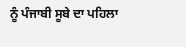ਨੂੰ ਪੰਜਾਬੀ ਸੂਬੇ ਦਾ ਪਹਿਲਾ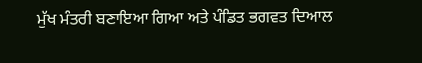ਮੁੱਖ ਮੰਤਰੀ ਬਣਾਇਆ ਗਿਆ ਅਤੇ ਪੰਡਿਤ ਭਗਵਤ ਦਿਆਲ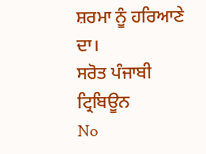ਸ਼ਰਮਾ ਨੂੰ ਹਰਿਆਣੇ ਦਾ।
ਸਰੋਤ ਪੰਜਾਬੀ ਟ੍ਰਿਬਿਊਨ
No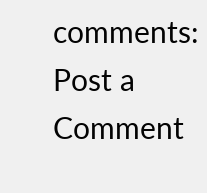comments:
Post a Comment